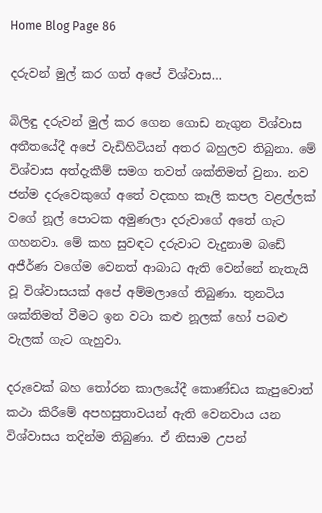Home Blog Page 86

දරුවන් මුල් කර ගත් අපේ විශ්වාස…

බිලිඳු දරුවන් මුල් කර ගෙන ගොඩ නැගුන විශ්වාස අතීතයේදී අපේ වැඩිහිටියන් අතර බහුලව තිබුනා. මේ විශ්වාස අත්දැකීම් සමග තවත් ශක්තිමත් වුනා. නව ජන්ම දරුවෙකුගේ අතේ වදකහ කෑලි කපල වළල්ලක් වගේ නූල් පොටක අමුණලා දරුවාගේ අතේ ගැට ගහනවා. මේ කහ සුවඳට දරුවාට වැදුනාම බඩේ අජීර්ණ වගේම වෙනත් ආබාධ ඇති වෙන්නේ නැතැයි වූ විශ්වාසයක් අපේ අම්මලාගේ තිබුණා. තුනටිය ශක්තිමත් වීමට ඉන වටා කළු නූලක් හෝ පබළු වැලක් ගැට ගැහුවා.

දරුවෙක් බහ තෝරන කාලයේදී කොණ්ඩය කැපුවොත් කථා කිරීමේ අපහසුතාවයන් ඇති වෙනවාය යන විශ්වාසය තදින්ම තිබුණා. ඒ නිසාම උපන්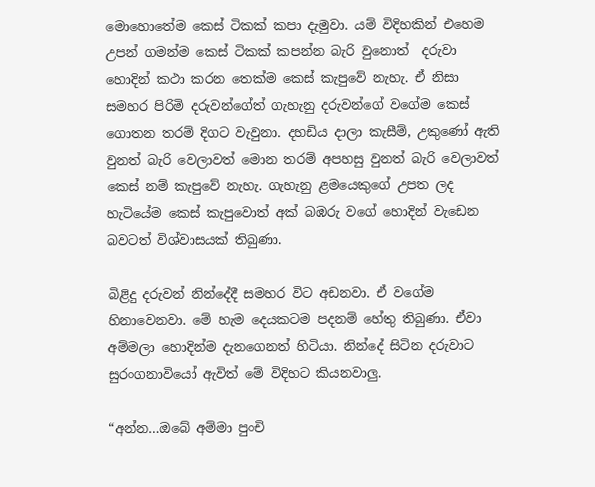මොහොතේම කෙස් ටිකක් කපා දැමුවා. යම් විදිහකින් එහෙම උපන් ගමන්ම කෙස් ටිකක් කපන්න බැරි වුනොත්  දරුවා හොදින් කථා කරන තෙක්ම කෙස් කැපුවේ නැහැ. ඒ නිසා සමහර පිරිමි දරුවන්ගේත් ගැහැනු දරුවන්ගේ වගේම කෙස් ගොතන තරම් දිගට වැවුනා. දහඩිය දාලා කැසීම්, උකුණෝ ඇති වුනත් බැරි වෙලාවත් මොන තරම් අපහසු වුනත් බැරි වෙලාවත් කෙස් නම් කැපුවේ නැහැ. ගැහැනු ළමයෙකුගේ උපත ලද හැටියේම කෙස් කැපුවොත් අක් බඹරු වගේ හොදින් වැඩෙන බවටත් විශ්වාසයක් තිබුණා.

බිළිදු දරුවන් නින්දේදී සමහර විට අඩනවා. ඒ වගේම හිනාවෙනවා. මේ හැම දෙයකටම පදනම් හේතු තිබුණා. ඒවා අම්මලා හොදින්ම දැනගෙනත් හිටියා. නින්දේ සිටින දරුවාට සුරංගනා‍වියෝ ඇවිත් මේ විදිහට කියනවාලු.

“අන්න…ඔබේ අම්මා පුංචි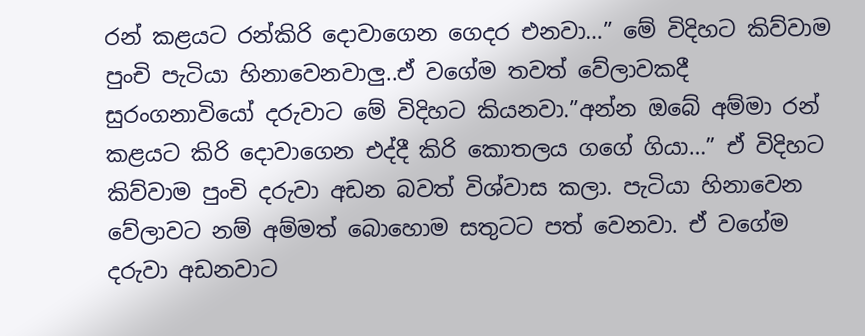රන් කළයට රන්කිරි දොවාගෙන ගෙදර එනවා…” මේ විදිහට කිව්වාම පුංචි පැටියා හිනාවෙනවාලු..ඒ වගේම තවත් වේලාවකදී සුරංගනාවියෝ දරුවාට මේ විදිහට කියනවා.”අන්න ඔබේ අම්මා රන් කළයට කිරි දොවාගෙන එද්දී කිරි කොතලය ගගේ ගියා…” ඒ විදිහට කිව්වාම පුංචි දරුවා අඩන බවත් විශ්වාස කලා. පැටියා හිනාවෙන වේලාවට නම් අම්මත් බොහොම සතුටට පත් වෙනවා. ඒ වගේම දරුවා අඩනවාට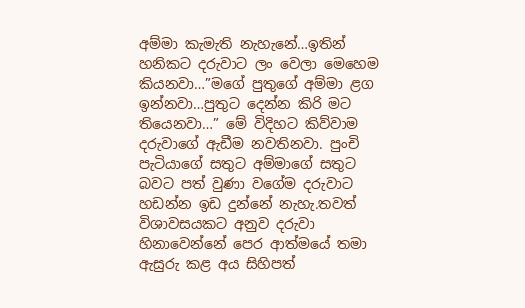අම්මා කැමැති නැහැනේ…ඉතින් හනිකට දරුවාට ලං වෙලා මෙහෙම කියනවා…”මගේ පුතුගේ අම්මා ළග ඉන්නවා…පුතුට දෙන්න කිරි මට තියෙනවා…” මේ විදිහට කිව්වාම දරුවාගේ ඇඩීම නවතිනවා. පුංචි පැටියාගේ සතුට අම්මාගේ සතුට බවට පත් වුණා වගේම දරුවාට හඩන්න ඉඩ දුන්නේ නැහැ.තවත් විශාවසයකට අනුව දරුවා හිනාවෙන්නේ පෙර ආත්මයේ තමා ඇසුරු කළ අය සිහිපත්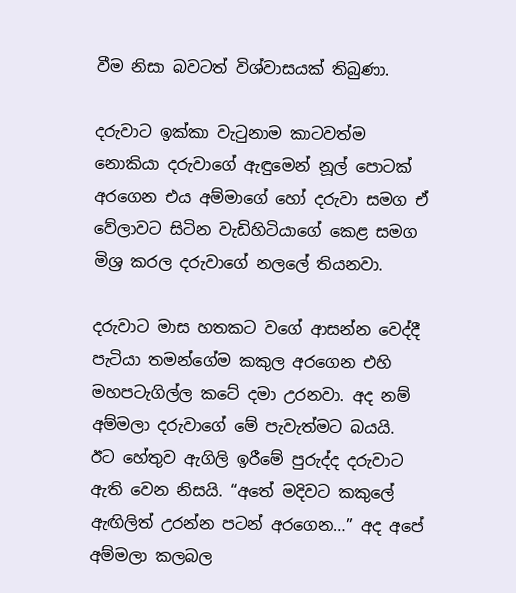වීම නිසා බවටත් විශ්වාසයක් තිබුණා.

දරුවාට ඉක්කා වැටුනාම කාටවත්ම නොකියා දරුවාගේ ඇඳුමෙන් නූල් පොටක් අරගෙන එය අම්මාගේ හෝ දරුවා සමග ඒ වේලාවට සිටින වැඩිහිටියාගේ කෙළ සමග මිශ්‍ර කරල දරුවාගේ නලලේ තියනවා.

දරුවාට මාස හතකට වගේ ආසන්න වෙද්දී පැටියා තමන්ගේම කකුල අරගෙන එහි මහපටැගිල්ල කටේ දමා උරනවා. අද නම් අම්මලා දරුවාගේ මේ පැවැත්මට බයයි. ඊට හේතුව ඇගිලි ඉරීමේ පුරුද්ද දරුවාට ඇති වෙන නිසයි. “අතේ මදිවට කකුලේ ඇඟිලිත් උරන්න පටන් අරගෙන…” අද අපේ අම්මලා කලබල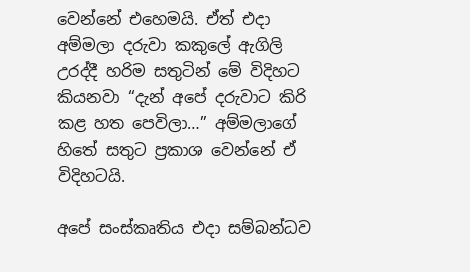වෙන්නේ එහෙමයි. ඒත් එදා අම්මලා දරුවා කකුලේ ඇගිලි උරද්දී හරිම සතුටින් මේ විදිහට කියනවා “දැන් අපේ දරුවාට කිරි කළ හත පෙවිලා…” අම්මලාගේ හිතේ සතුට ප්‍රකාශ වෙන්නේ ඒ විදිහටයි.

අපේ සංස්කෘතිය එදා සම්බන්ධව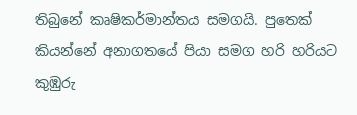තිබුනේ කෘෂිකර්මාන්තය සමගයි. පුතෙක් කියන්නේ අනාගතයේ පියා සමග හරි හරියට කුඹුරු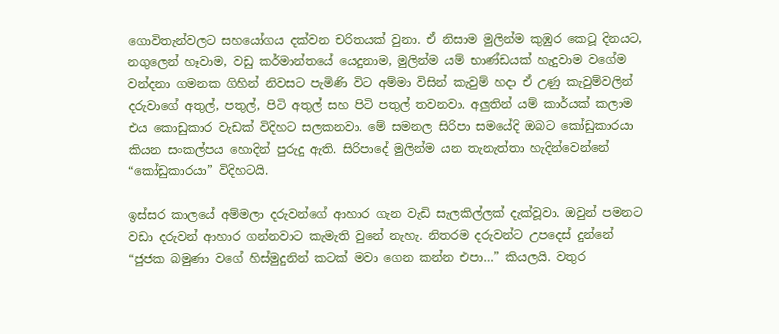ගොවිතැන්වලට සහයෝගය දක්වන චරිතයක් වුනා. ඒ නිසාම මුලින්ම කුඹුර කෙටූ දිනයට, නගුලෙන් හෑවාම, වඩු කර්මාන්තයේ යෙදුනාම, මුලින්ම යම් භාණ්ඩයක් හැදුවාම වගේම වන්දනා ගමනක ගිහින් නිවසට පැමිණි විට අම්මා විසින් කැවුම් හදා ඒ උණු කැවුම්වලින් දරුවාගේ අතුල්, පතුල්, පිටි අතුල් සහ පිටි පතුල් තවනවා. අලුතින් යම් කාර්යක් කලාම එය කොඩුකාර වැඩක් විදිහට සලකනවා. මේ සමනල සිරිපා සමයේදි ඔබට කෝඩුකාරයා කියන සංකල්පය හොදින් පුරුදු ඇති. සිරිපාදේ මුලින්ම යන තැනැත්තා හැදින්වෙන්නේ “කෝඩුකාරයා” විදිහටයි.

ඉස්සර කාලයේ අම්මලා දරුවන්ගේ ආහාර ගැන වැඩි සැලකිල්ලක් දැක්වූවා. ඔවුන් පමනට වඩා දරුවන් ආහාර ගන්නවාට කැමැති වුනේ නැහැ. නිතරම දරුවන්ට උපදෙස් දුන්නේ “ජුජක බමුණා වගේ හිස්මුදුනින් කටක් මවා ගෙන කන්න එපා…” කියලයි. වතුර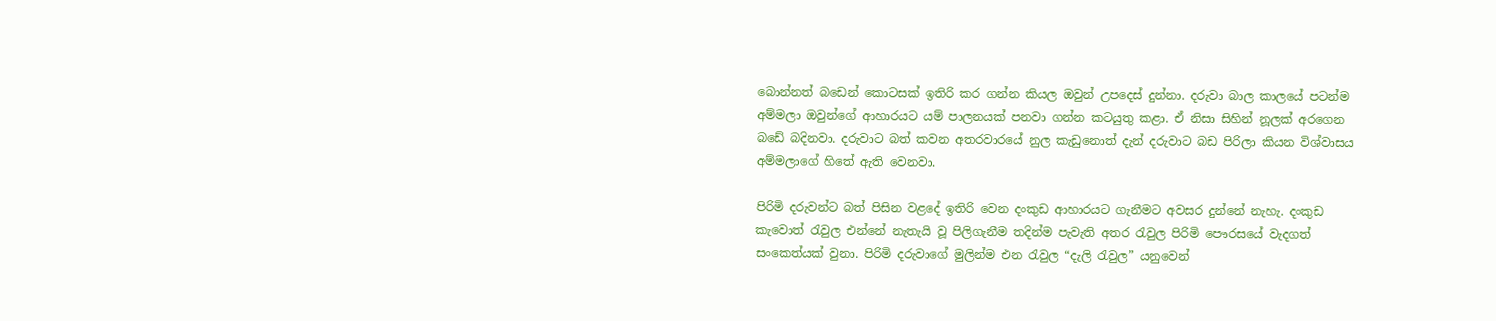බොන්නත් බඩෙන් කොටසක් ඉතිරි කර ගන්න කියල ඔවුන් උපදෙස් දුන්නා. දරුවා බාල කාලයේ පටන්ම අම්මලා ඔවුන්ගේ ආහාරයට යම් පාලනයක් පනවා ගන්න කටයුතු කළා. ඒ නිසා සිහින් නූලක් අරගෙන බඩේ බදිනවා. දරුවාට බත් කවන අතරවාරයේ නුල කැඩුනොත් දැන් දරුවාට බඩ පිරිලා කියන විශ්වාසය අම්මලාගේ හිතේ ඇති වෙනවා.

පිරිමි දරුවන්ට බත් පිසින වළදේ ඉතිරි වෙන දංකුඩ ආහාරයට ගැනීමට අවසර දුන්නේ නැහැ. දංකුඩ කැවොත් රැවුල එන්නේ නැතැයි වූ පිලිගැනීම තදින්ම පැවැති අතර රැවුල පිරිමි පෞරසයේ වැදගත් සංකෙත්යක් වුනා. පිරිමි දරුවාගේ මුලින්ම එන රැවුල “දැලි රැවුල” යනුවෙන්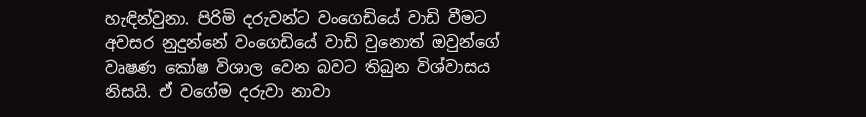හැඳින්වුනා. පිරිමි දරුවන්ට වංගෙඩියේ වාඩි වීමට අවසර නුදුන්නේ වංගෙඩියේ වාඩි වුනොත් ඔවුන්ගේ වෘෂණ කෝෂ විශාල වෙන බවට තිබුන විශ්වාසය නිසයි. ඒ වගේම දරුවා නාවා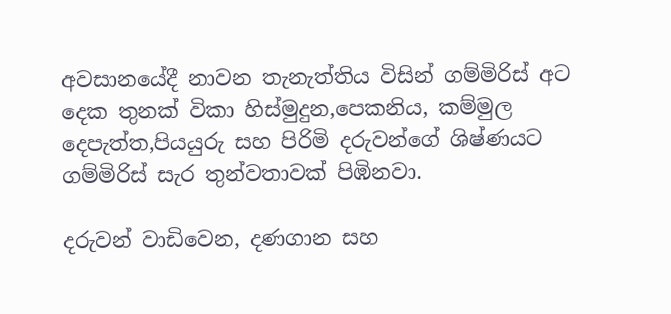අවසානයේදී නාවන තැනැත්තිය විසින් ගම්මිරිස් අට දෙක තුනක් විකා හිස්මුදුන,පෙකනිය, කම්මුල දෙපැත්ත,පියයුරු සහ පිරිමි දරුවන්ගේ ශිෂ්ණයට ගම්මිරිස් සැර තුන්වතාවක් පිඹිනවා.

දරුවන් වාඩිවෙන, දණගාන සහ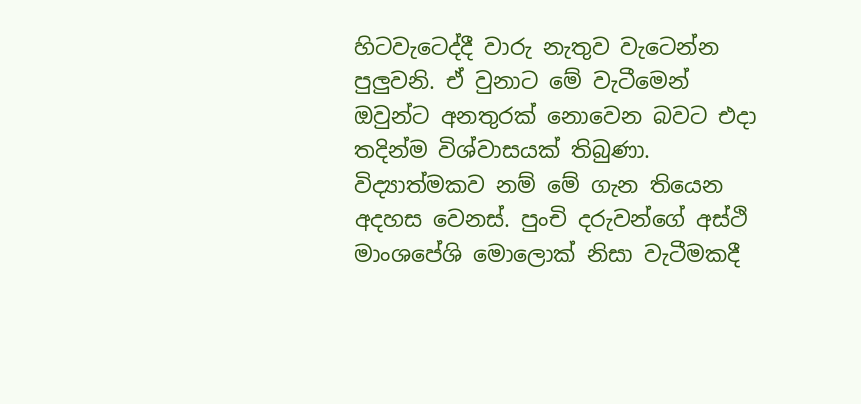හිටවැටෙද්දී වාරු නැතුව වැටෙන්න පුලුවනි. ඒ වුනාට මේ වැටීමෙන් ඔවුන්ට අනතුරක් නොවෙන බවට එදා තදින්ම විශ්වාසයක් තිබුණා. විද්‍යාත්මකව නම් මේ ගැන තියෙන අදහස වෙනස්. පුංචි දරුවන්ගේ අස්ථි මාංශපේශි මොලොක් නිසා වැටීමකදී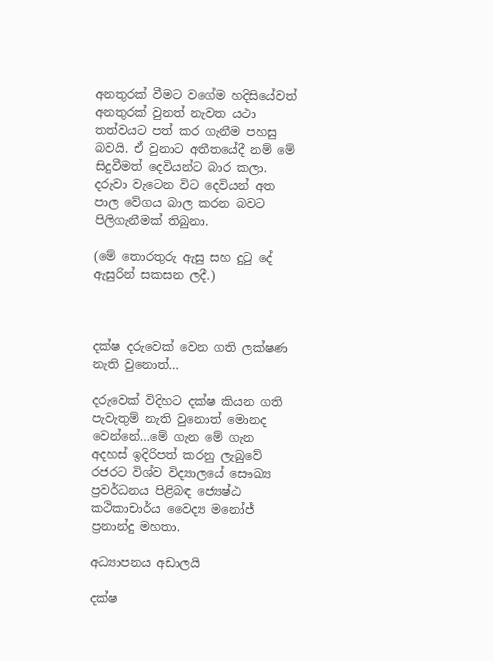අනතුරක් වීමට වගේම හදිසියේවත් අනතුරක් වුනත් නැවත යථා තත්වයට පත් කර ගැනීම පහසු බවයි. ඒ වුනාට අතීතයේදී නම් මේ සිදුවීමත් දෙවියන්ට බාර කලා. දරුවා වැටෙන විට දෙවියන් අත පාල වේගය බාල කරන බවට පිලිගැනීමක් තිබුනා.

(මේ තොරතුරු ඇසු සහ දුටු දේ ඇසුරින් සකසන ලදී.)



දක්ෂ දරුවෙක් වෙන ගති ලක්ෂණ නැති වුනොත්…

දරුවෙක් විදිහට දක්ෂ කියන ගති පැවැතුම් නැති වුනොත් මොනද වෙන්නේ…මේ ගැන මේ ගැන අදහස් ඉදිරිපත් කරනු ලැබුවේ රජරට විශ්ව විද්‍යාලයේ සෞඛ්‍ය ප්‍රවර්ධනය පිළිබඳ ජ්‍යෙෂ්ඨ කථිකාචාර්ය වෛද්‍ය මනෝජ් ප්‍රනාන්දු මහතා.

අධ්‍යාපනය අඩාලයි

දක්ෂ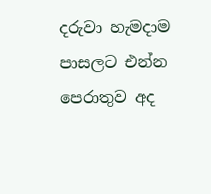දරුවා හැමදාම පාසලට එන්න පෙරාතුව අද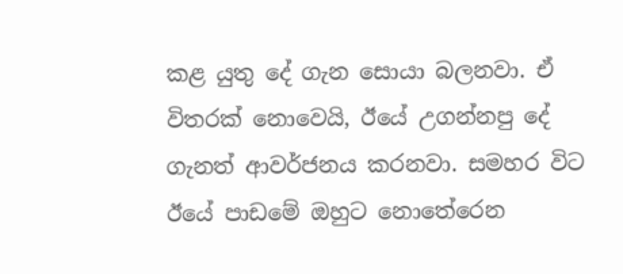කළ යුතු දේ ගැන සොයා බලනවා. ඒ විතරක් නොවෙයි, ඊයේ උගන්නපු දේ ගැනත් ආවර්ජනය කරනවා. සමහර විට ඊයේ පාඩමේ ඔහුට නොතේරෙන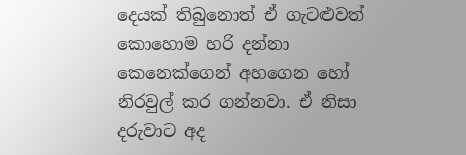දෙයක් තිබුනොත් ඒ ගැටළුවත් කොහොම හරි දන්නා කෙනෙක්ගෙන් අහගෙන හෝ නිරවුල් කර ගන්නවා. ඒ නිසා දරුවාට අද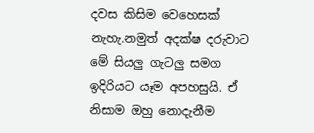දවස කිසිම වෙහෙසක් නැහැ.නමුත් අදක්ෂ දරුවාට මේ සියලු ගැටලු සමග ඉදිරියට යෑම අපහසුයි. ඒ නිසාම ඔහු නොදැනීම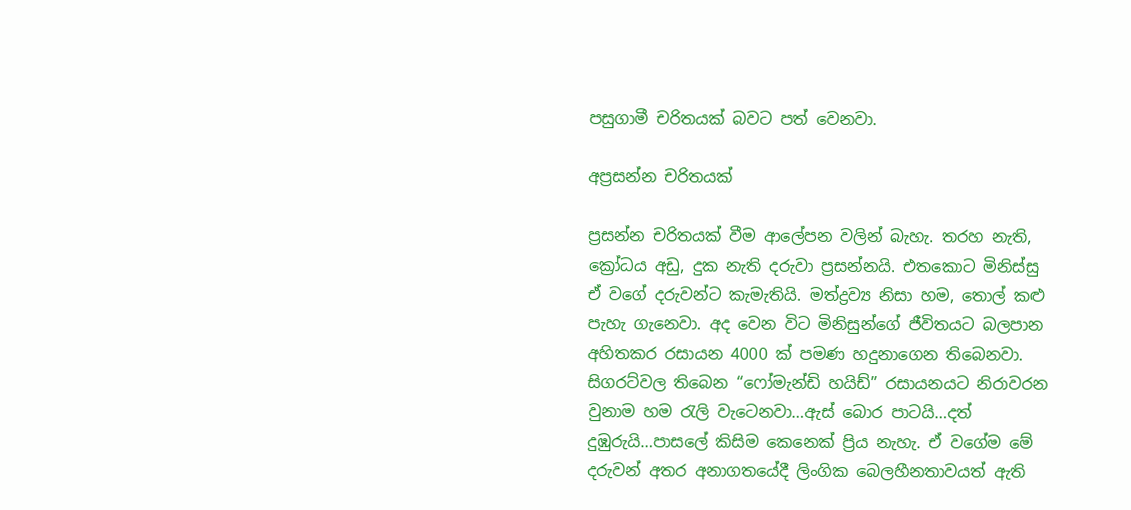පසුගාමී චරිතයක් බවට පත් වෙනවා.

අප්‍රසන්න චරිතයක්

ප්‍රසන්න චරිතයක් වීම ආලේපන වලින් බැහැ. තරහ නැති, ක්‍රෝධය අඩු, දුක නැති දරුවා ප්‍රසන්නයි. එතකොට මිනිස්සු ඒ වගේ දරුවන්ට කැමැතියි. මත්ද්‍රව්‍ය නිසා හම, තොල් කළු පැහැ ගැනෙවා. අද වෙන විට ‍මිනිසුන්ගේ ජීවිතයට බලපාන අහිතකර රසායන 4000 ක් පමණ හදුනාගෙන තිබෙනවා. සිගරට්වල තිබෙන “ෆෝමැන්ඩි හයිඩ්” රසායනයට නිරාවරන වුනාම හම රැලි වැටෙනවා…ඇස් බොර පාටයි…දත් දුඹුරුයි…පාසලේ කිසිම කෙනෙක් ප්‍රිය නැහැ. ඒ වගේම මේ දරුවන් අතර අනාගතයේදී ලිංගික බෙලහීනතාවයත් ඇති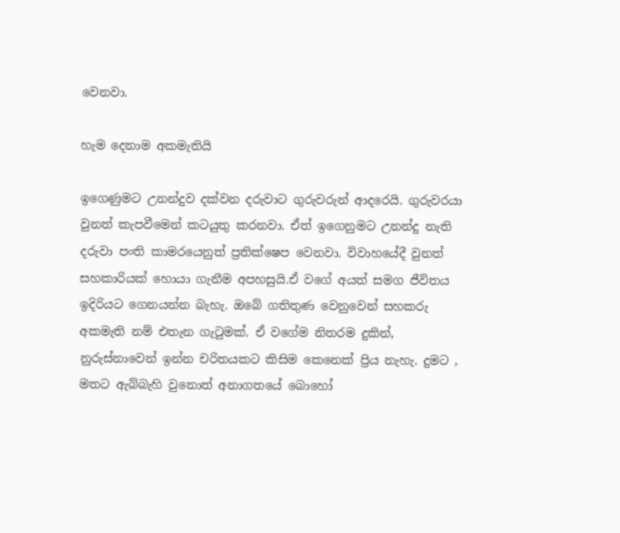වෙනවා.

හැම දෙනාම අකමැතියි

ඉගෙණුමට උනන්දුව දක්වන දරුවාට ගුරුවරුන් ආදරෙයි. ගුරුවරයා වුනත් කැපවීමෙන් කටයුතු කරනවා. ඒත් ඉගෙනුමට උනන්දු නැති දරුවා පංති කාමරයෙනුත් ප්‍රතික්ෂෙප වෙනවා. විවාහයේදී වුනත් සහකාරියක් හොයා ගැනීම අපහසුයි.ඒ වගේ අයත් සමග ජීවිතය ඉදිරියට ගෙනයන්න බැහැ. ඔබේ ගතිතුණ වෙනුවෙන් සහකරු අකමැති නම් එතැන ගැටුමක්. ඒ වගේම නිතරම දුකින්, නුරුස්නාවෙන් ඉන්න චරිතයකට කිසිම කෙනෙක් ප්‍රිය නැහැ. දුමට , මතට ඇබ්බැහි වුනොත් අනාගතයේ බොහෝ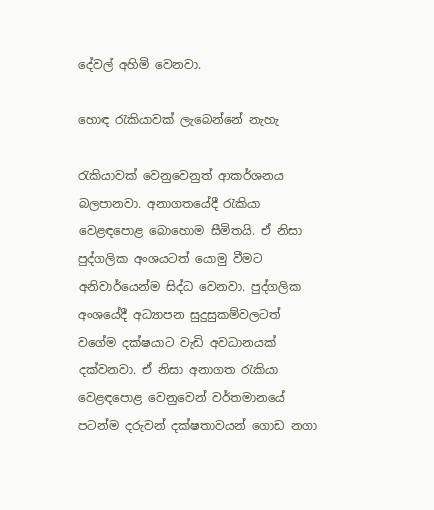දේවල් අහිමි වෙනවා.

හොඳ රැකියාවක් ලැබෙන්නේ නැහැ

රැකියාවක් වෙනුවෙනුත් ආකර්ශනය බලපානවා. අනාගතයේදී රැකියා වෙළඳපොළ බොහොම සීමිතයි. ඒ නිසා පුද්ගලික අංශයටත් යොමු වීමට අනිවාර්යෙන්ම සිද්ධ වෙනවා. පුද්ගලික අංශයේදී අධ්‍යාපන සුදුසුකම්වලටත් වගේම දක්ෂයාට වැඩි අවධානයක් දක්වනවා. ඒ නිසා අනාගත රැකියා වෙළඳපොළ වෙනුවෙන් වර්තමානයේ පටන්ම දරුවන් දක්ෂතාවයන් ගොඩ නගා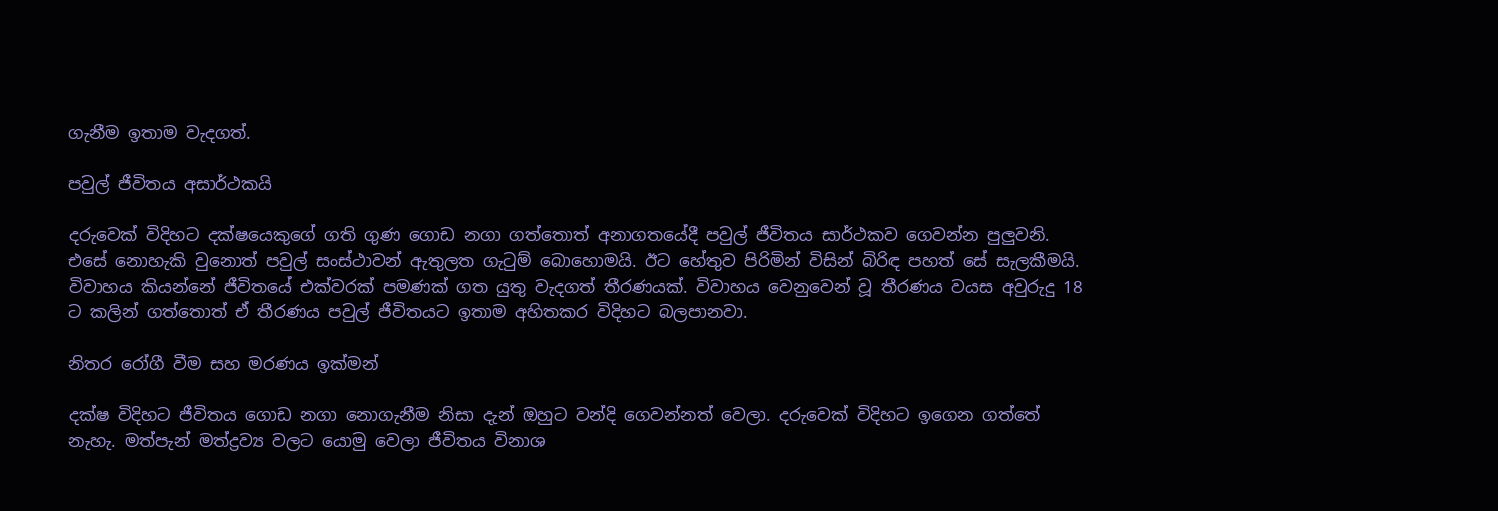ගැනීම ඉතාම වැදගත්.

පවුල් ජීවිතය අසාර්ථකයි

දරුවෙක් විදිහට දක්ෂයෙකුගේ ගති ගුණ ගොඩ නගා ගත්තොත් අනාගතයේදී පවුල් ජීවිතය සාර්ථකව ගෙවන්න පුලුවනි. එසේ නොහැකි වුනොත් පවුල් සංස්ථාවන් ඇතුලත ගැටුම් බොහොමයි. ඊට හේතුව පිරිමින් විසින් බිරිඳ පහත් සේ සැලකීමයි. විවාහය කියන්නේ ජීවිතයේ එක්වරක් පමණක් ගත යුතු වැදගත් තීරණයක්. විවාහය වෙනුවෙන් වූ තීරණය වයස අවුරුදු 18 ට කලින් ගත්තොත් ඒ තීරණය පවුල් ජීවිතයට ඉතාම අහිතකර විදිහට බලපානවා.

නිතර රෝගී වීම සහ මරණය ඉක්මන්

දක්ෂ විදිහට ජීවිතය ගොඩ නගා නොගැනීම නිසා දැන් ඔහුට වන්දි ගෙවන්නත් වෙලා. දරුවෙක් විදිහට ඉගෙන ගත්තේ නැහැ. මත්පැන් මත්ද්‍රව්‍ය වලට යොමු වෙලා ජීවිතය විනාශ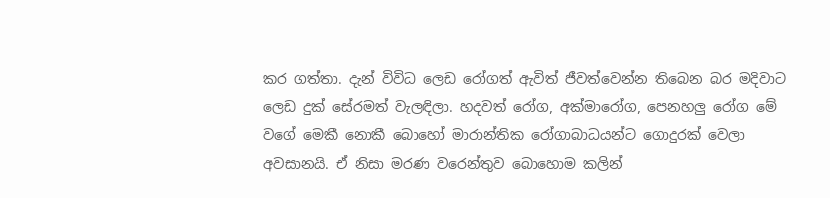කර ගත්තා. දැන් විවිධ ලෙඩ රෝගත් ඇවිත් ජීවත්වෙන්න තිබෙන බර මදිවාට ලෙඩ දුක් සේරමත් වැලඳිලා. හදවත් රෝග, අක්මාරෝග, පෙනහලු රෝග මේ වගේ මෙකී නොකී බොහෝ මාරාන්තික රෝගාබාධයන්ට ගොදුරක් වෙලා අවසානයි. ඒ නිසා මරණ වරෙන්තුව බොහොම කලින්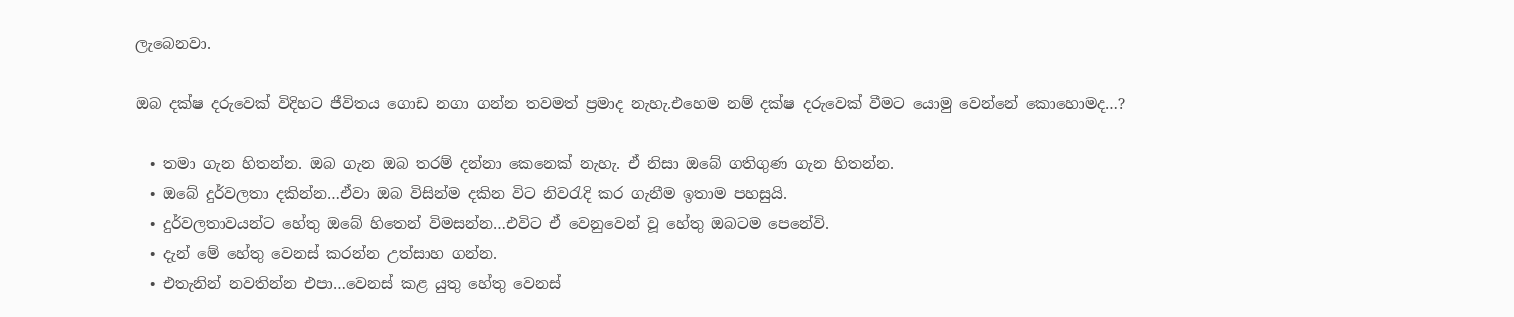ලැබෙනවා.

ඔබ දක්ෂ දරුවෙක් විදිහට ජීවිතය ගොඩ නගා ගන්න තවමත් ප්‍රමාද නැහැ.එහෙම නම් දක්ෂ දරුවෙක් වීමට යොමු වෙන්නේ කොහොමද…?

  • තමා ගැන හිතන්න. ඔබ ගැන ඔබ තරම් දන්නා කෙනෙක් නැහැ. ඒ නිසා ඔබේ ගතිගුණ ගැන හිතන්න.
  • ඔබේ දුර්වලතා දකින්න…ඒවා ඔබ විසින්ම දකින විට නිවරැදි කර ගැනීම ඉතාම පහසුයි.
  • දුර්වලතාවයන්ට හේතු ඔබේ හිතෙන් විමසන්න…එවිට ඒ වෙනුවෙන් වූ හේතු ඔබටම පෙනේවි.
  • දැන් මේ හේතු වෙනස් කරන්න උත්සාහ ගන්න.
  • එතැනින් නවතින්න එපා…වෙනස් කළ යුතු හේතු වෙනස්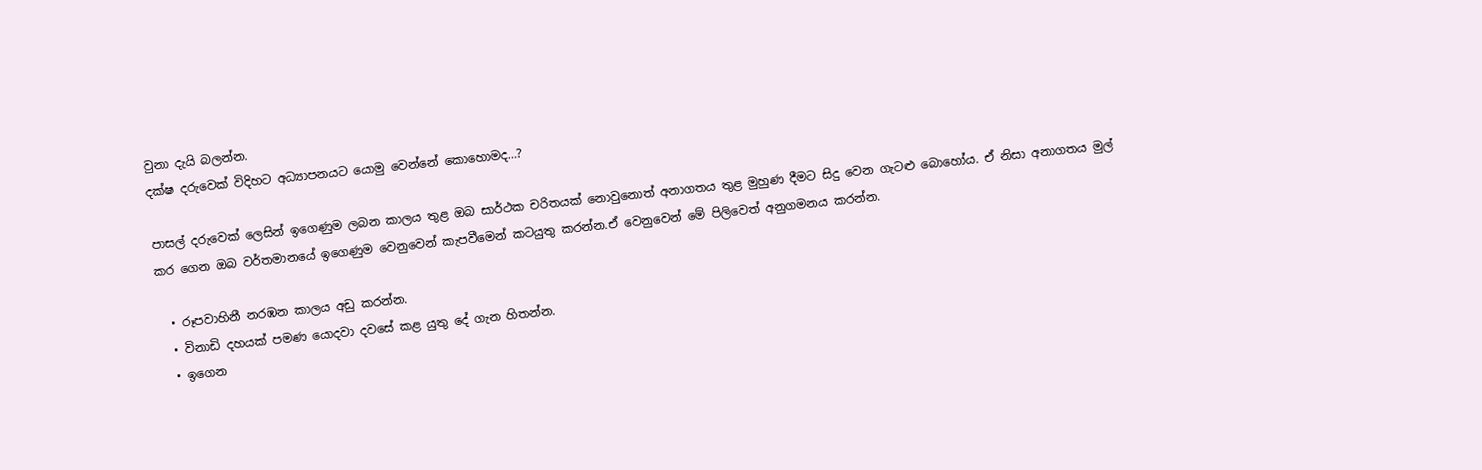වුනා දැයි බලන්න.
දක්ෂ දරුවෙක් විදිහට අධ්‍යාපනයට යොමු වෙන්නේ කොහොමද…?

පාසල් දරුවෙක් ලෙසින් ඉගෙණුම ලබන කාලය තුළ ඔබ සාර්ථක චරිතයක් නොවුනොත් අනාගතය තුළ මුහුණ දීමට සිදු වෙන ගැටළු බොහෝය. ඒ නිසා අනාගතය මුල් කර ගෙන ඔබ වර්තමානයේ ඉගෙණුම වෙනුවෙන් කැපවීමෙන් කටයුතු කරන්න.ඒ වෙනුවෙන් මේ පිලිවෙත් අනුගමනය කරන්න.

  • රූපවාහිනී නරඹන කාලය අඩු කරන්න.
  • විනාඩි දහයක් පමණ යොදවා දවසේ කළ යුතු දේ ගැන හිතන්න.
  • ඉගෙන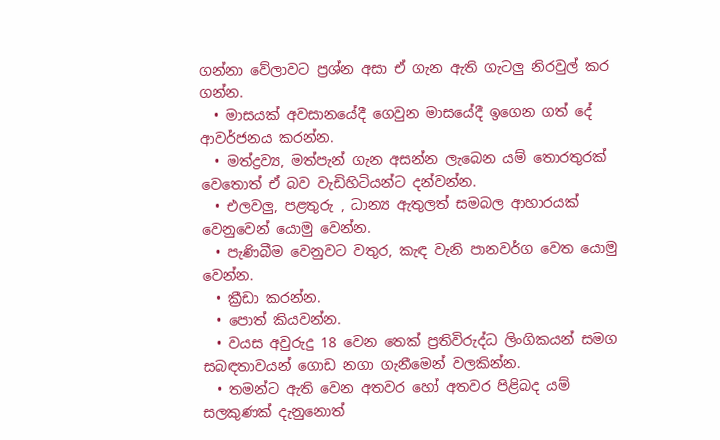ගන්නා වේලාවට ප්‍රශ්න අසා ඒ ගැන ඇති ගැටලු නිරවුල් කර ගන්න.
  • මාසයක් අවසානයේදී ගෙවුන මාසයේදී ඉගෙන ගත් දේ ආවර්ජනය කරන්න.
  • මත්ද්‍රව්‍ය, මත්පැන් ගැන අසන්න ලැබෙන යම් තොරතුරක් වෙතොත් ඒ බව වැඩිහිටියන්ට දන්වන්න.
  • එලවලු, පළතුරු , ධාන්‍ය ඇතුලත් සමබල ආහාරයක් වෙනුවෙන් යොමු වෙන්න.
  • පැණිබීම වෙනුවට වතුර, කැඳ වැනි පානවර්ග වෙත යොමු වෙන්න.
  • ක්‍රීඩා කරන්න.
  • පොත් කියවන්න.
  • වයස අවුරුදු 18 වෙන තෙක් ප්‍රතිවිරුද්ධ ලිංගිකයන් සමග සබඳතාවයන් ගොඩ නගා ගැනීමෙන් වලකින්න.
  • තමන්ට ඇති වෙන අතවර හෝ අතවර පිළිබද යම් සලකුණක් දැනුනොත්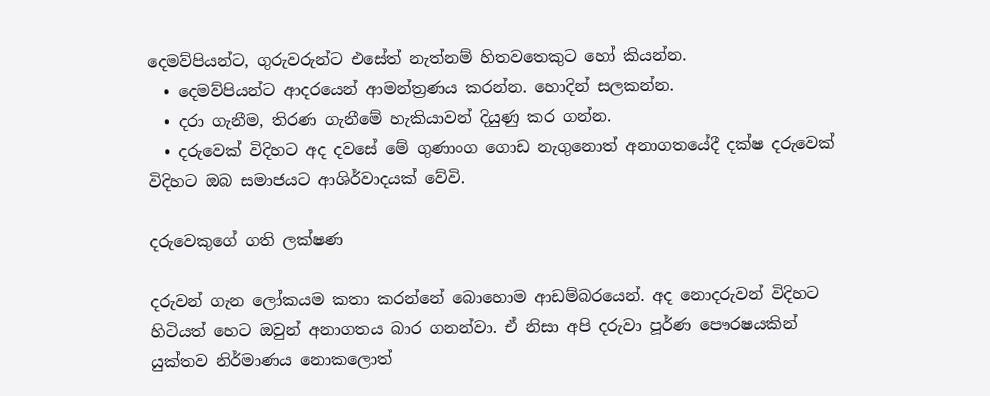දෙමව්පියන්ට, ගුරුවරුන්ට එසේත් නැත්නම් හිතවතෙකුට හෝ කියන්න.
  • දෙමව්පියන්ට ආදරයෙන් ආමන්ත්‍රණය කරන්න. හොදින් සලකන්න.
  • දරා ගැනීම, තිරණ ගැනීමේ හැකියාවන් දියුණු කර ගන්න.
  • දරුවෙක් විදිහට අද දවසේ මේ ගුණාංග ගොඩ නැගුනොත් අනාගතයේදී දක්ෂ දරුවෙක් විදිහට ඔබ සමාජයට ආශිර්වාදයක් වේවි.

දරුවෙකුගේ ගති ලක්ෂණ

දරුවන් ගැන ලෝකයම කතා කරන්නේ බොහොම ආඩම්බරයෙන්. අද නොදරුවන් විදිහට හිටියත් හෙට ඔවුන් අනාගතය බාර ගනන්වා. ඒ නිසා අපි දරුවා පූර්ණ පෞරෂයකින්  යුක්තව නිර්මාණය නොකලොත්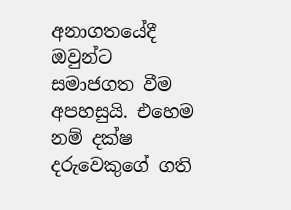අනාගතයේදී ඔවුන්ට සමාජගත වීම අපහසුයි. එහෙම නම් දක්ෂ දරුවෙකුගේ ගති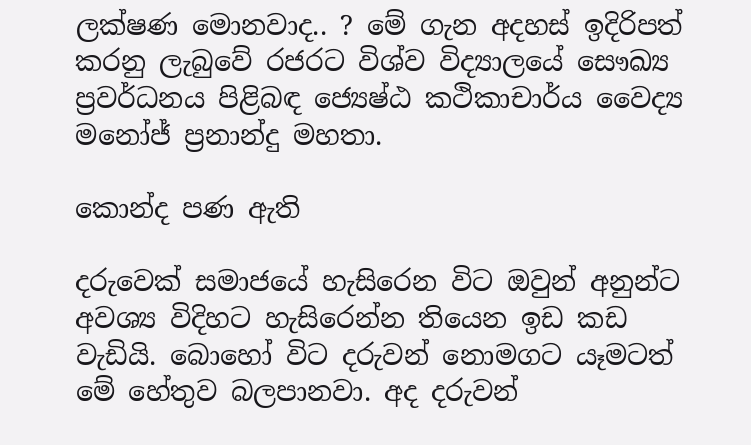ලක්ෂණ මොනවාද.. ? මේ ගැන අදහස් ඉදිරිපත් කරනු ලැබුවේ රජරට විශ්ව විද්‍යාලයේ සෞඛ්‍ය ප්‍රවර්ධනය පිළිබඳ ජ්‍යෙෂ්ඨ කථිකාචාර්ය වෛද්‍ය මනෝජ් ප්‍රනාන්දු මහතා.

කොන්ද පණ ඇති

දරුවෙක් සමාජයේ හැසිරෙන විට ඔවුන් අනුන්ට අවශ්‍ය විදිහට හැසිරෙන්න තියෙන ඉඩ කඩ වැඩියි. බොහෝ විට දරුවන් නොමගට යෑමටත් මේ හේතුව බලපානවා. අද දරුවන්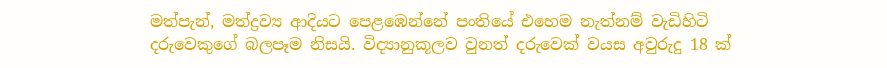මත්පැන්, මත්ද්‍රව්‍ය ආදියට පෙළඹෙන්නේ පංතියේ එහෙම නැත්නම් වැඩිහිටි දරුවෙකුගේ බලපෑම නිසයි. විද්‍යානුකූලව වුනත් දරුවෙක් වයස අවුරුදු 18 ක්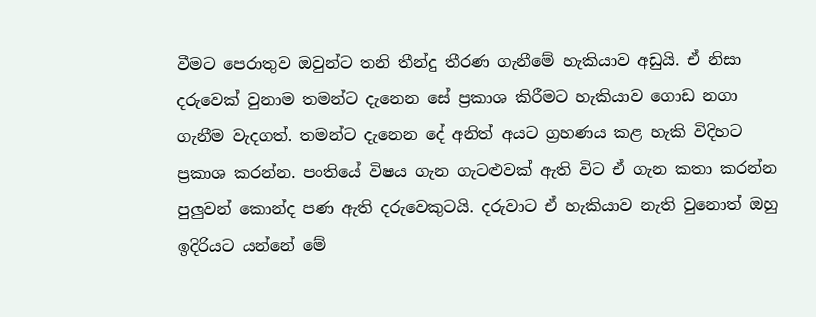වීමට පෙරාතුව ඔවුන්ට තනි තීන්දු තීරණ ගැනීමේ හැකියාව අඩුයි. ඒ නිසා දරුවෙක් වුනාම තමන්ට දැනෙන සේ ප්‍රකාශ කිරීමට හැකියාව ගොඩ නගා ගැනීම වැදගත්. තමන්ට දැනෙන දේ අනිත් අයට ග්‍රහණය කළ හැකි විදිහට ප්‍රකාශ කරන්න. පංතියේ විෂය ගැන ගැටළුවක් ඇති විට ඒ ගැන කතා කරන්න පුලුවන් කොන්ද පණ ඇති දරුවෙකුටයි. දරුවාට ඒ හැකියාව නැති වුනොත් ඔහු ඉදිරියට යන්නේ මේ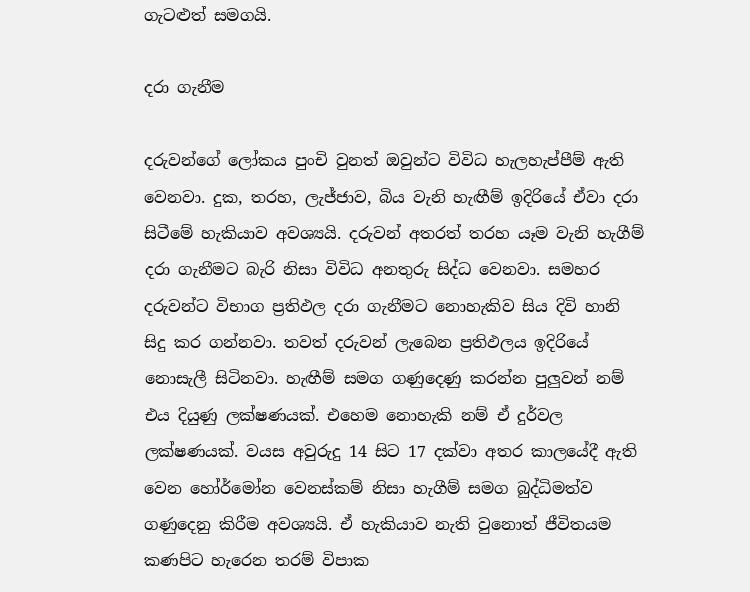ගැටළුත් සමගයි.

දරා ගැනීම

දරුවන්ගේ ලෝකය පුංචි වුනත් ඔවුන්ට විවිධ හැලහැප්පීම් ඇති වෙනවා. දුක, තරහ, ලැජ්ජාව, බිය වැනි හැඟීම් ඉදිරියේ ඒවා දරා සිටීමේ හැකියාව අවශ්‍යයි. දරුවන් අතරත් තරහ යෑම වැනි හැගීම් දරා ගැනීමට බැරි නිසා විවිධ අනතුරු සිද්ධ වෙනවා. සමහර දරුවන්ට විභාග ප්‍රතිඵල දරා ගැනීමට නොහැකිව සිය දිවි හානි සිදු කර ගන්නවා. තවත් දරුවන් ලැබෙන ප්‍රතිඵලය ඉදිරියේ නොසැලී සිටිනවා. හැඟීම් සමග ගණුදෙණු කරන්න පුලුවන් නම් එය දියුණු ලක්ෂණයක්. එහෙම නොහැකි නම් ඒ දුර්වල ලක්ෂණයක්. වයස අවුරුදු 14 සිට 17 දක්වා අතර කාලයේදී ඇති වෙන හෝර්මෝන වෙනස්කම් නිසා හැගීම් සමග බුද්ධිමත්ව ගණුදෙනු කිරීම අවශ්‍යයි. ඒ හැකියාව නැති වුනොත් ජීවිතයම කණපිට හැරෙන තරම් විපාක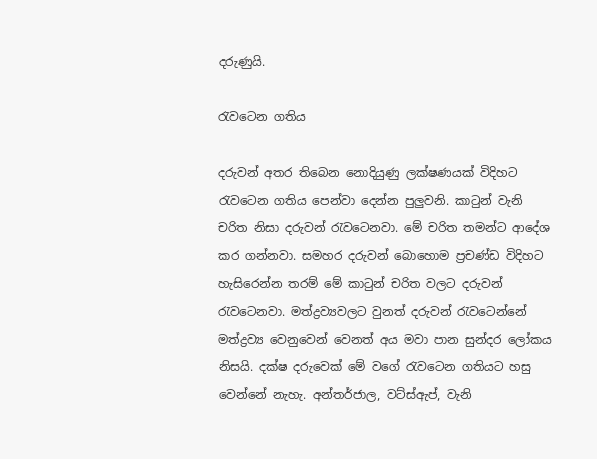දරුණුයි.

රැව‍ටෙන ගතිය

දරුවන් අතර තිබෙන නොදියුණු ලක්ෂණයක් විදිහට රැවටෙන ගතිය පෙන්වා දෙන්න පුලුවනි. කාටුන් වැනි චරිත නිසා දරුවන් රැවටෙනවා. මේ චරිත තමන්ට ආදේශ කර ගන්නවා. සමහර දරුවන් බොහොම ප්‍රචණ්ඩ විදිහට හැසිරෙන්න තරම් මේ කාටුන් චරිත වලට දරුවන් රැවටෙනවා. මත්ද්‍රව්‍යවලට වුනත් දරුවන් රැවටෙන්නේ මත්ද්‍රව්‍ය වෙනුවෙන් වෙනත් අය මවා පාන සුන්දර ලෝකය නිසයි. දක්ෂ දරුවෙක් මේ වගේ රැවටෙන ගතියට හසු වෙන්නේ නැහැ. අන්තර්ජාල, වට්ස්ඇප්, වැනි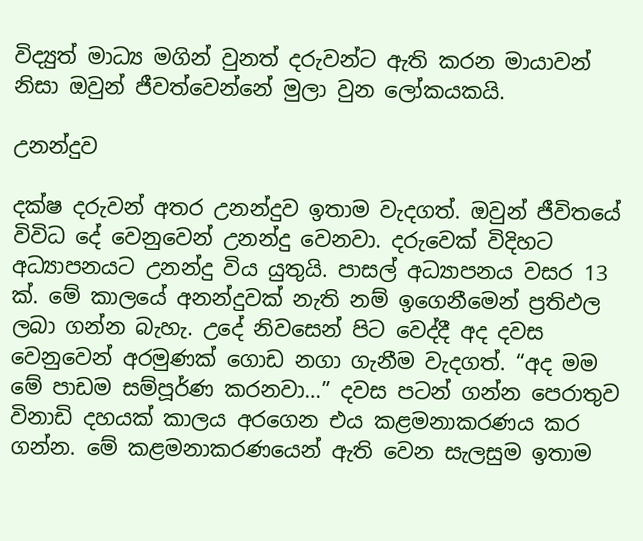විද්‍යුත් මාධ්‍ය මගින් වුනත් දරුවන්ට ඇති කරන මායාවන් නිසා ඔවුන් ජීවත්වෙන්නේ මුලා වුන ලෝකයකයි.

උනන්දුව

දක්ෂ දරුවන් අතර උනන්දුව ඉතාම වැදගත්. ඔවුන් ජීවිතයේ විවිධ දේ වෙනුවෙන් උනන්දු වෙනවා. දරුවෙක් විදිහට අධ්‍යාපනයට උනන්දු විය යුතුයි. පාසල් අධ්‍යාපනය වසර 13 ක්. මේ කාලයේ අනන්දුවක් නැති නම් ඉගෙනීමෙන් ප්‍රතිඵල ලබා ගන්න බැහැ. උදේ නිවසෙන් පිට වෙද්දී අද දවස වෙනුවෙන් අරමුණක් ගොඩ නගා ගැනීම වැදගත්. “අද මම මේ පාඩම සම්පූර්ණ කරනවා…” දවස පටන් ගන්න පෙරාතුව විනාඩි දහයක් කාලය අරගෙන එය කළමනාකරණය කර ගන්න. මේ කළමනාකරණයෙන් ඇති වෙන සැලසුම ඉතාම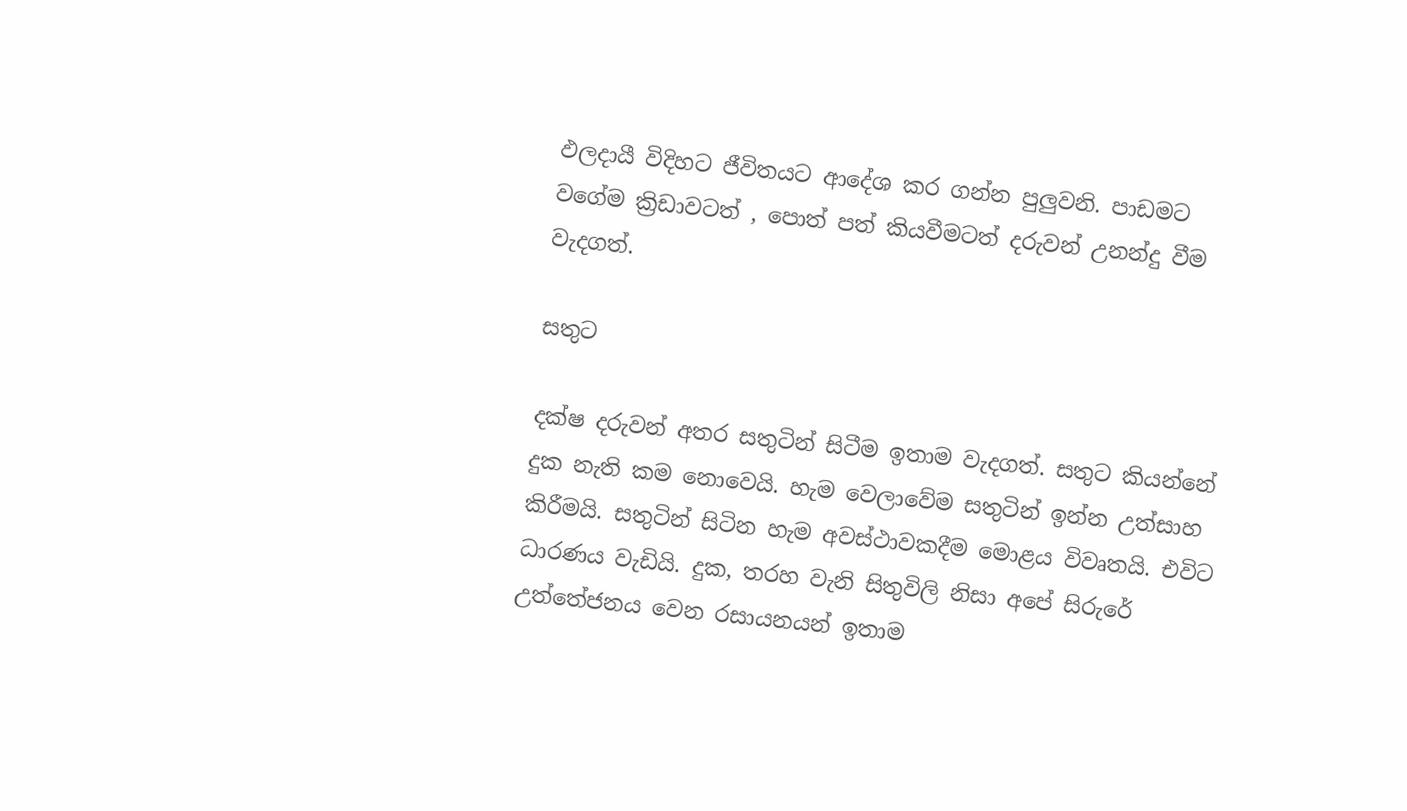ඵලදායී විදිහට ජීවිතයට ආදේශ කර ගන්න පුලුවනි. පාඩමට වගේම ක්‍රිඩාවටත් , පොත් පත් කියවීමටත් දරුවන් උනන්දු වීම වැදගත්.

සතුට

දක්ෂ දරුවන් අතර සතුටින් සිටීම ඉතාම වැදගත්. සතුට කියන්නේ දුක නැති කම නොවෙයි. හැම වෙලාවේම සතුටින් ඉන්න උත්සාහ කිරීමයි. සතුටින් සිටින හැම අවස්ථාවකදීම මොළය විවෘතයි. එවිට ධාරණය වැඩියි. දුක, තරහ වැනි සිතුවිලි නිසා අපේ සිරුරේ උත්තේජනය වෙන රසායනයන් ඉතාම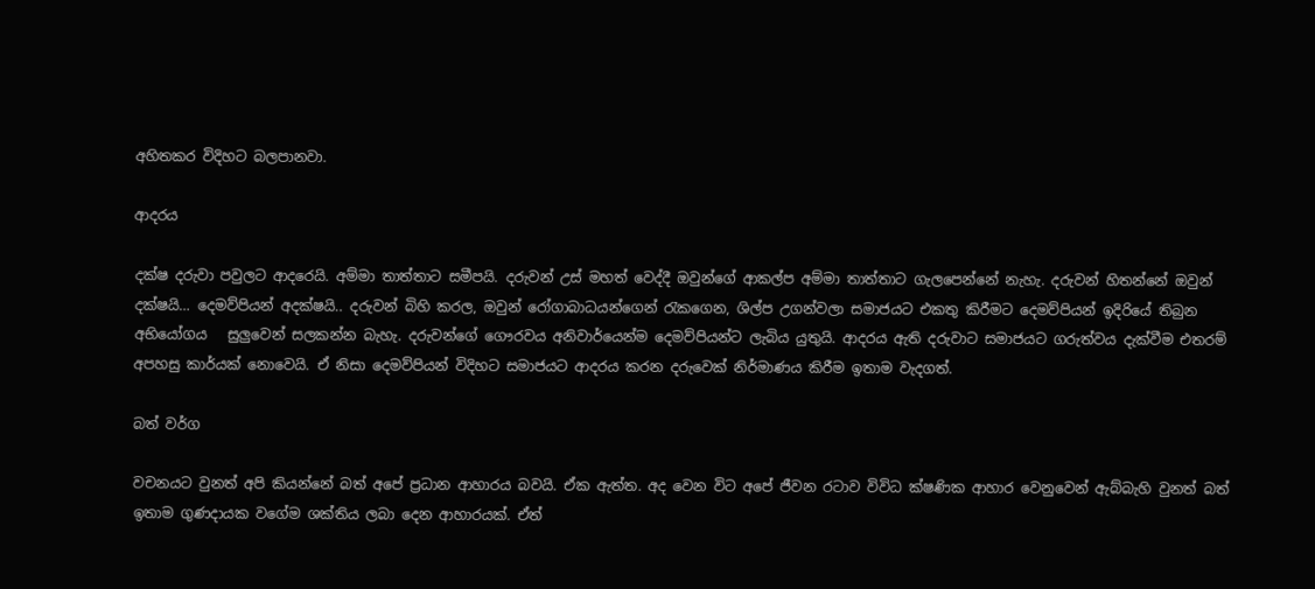අහිතකර විදිහට බලපානවා.

ආදරය

දක්ෂ දරුවා පවුලට ආදරෙයි. අම්මා තාත්තාට සමීපයි. දරුවන් උස් මහත් වෙද්දී ඔවුන්ගේ ආකල්ප අම්මා තාත්තාට ගැලපෙන්නේ නැහැ. දරුවන් හිතන්නේ ඔවුන් දක්ෂයි… දෙමව්පියන් අදක්ෂයි.. දරුවන් බිහි කරල, ඔවුන් රෝගාබාධයන්ගෙන් රැකගෙන, ශිල්ප උගන්වලා සමාජයට එකතු කිරීමට දෙමව්පියන් ඉදිරියේ තිබුන අභියෝගය   සුලුවෙන් සලකන්න බැහැ. දරුවන්ගේ ගෞරවය අනිවාර්යෙන්ම දෙමව්පියන්ට ලැබිය යුතුයි. ආදරය ඇති දරුවාට සමාජයට ගරුත්වය දැක්වීම එතරම් අපහසු කාර්යක් නොවෙයි. ඒ නිසා දෙමව්පියන් විදිහට සමාජයට ආදරය කරන දරුවෙක් නිර්මාණය කිරීම ඉතාම වැදගත්.

බත් වර්ග

වචනයට වුනත් අපි කියන්නේ බත් අපේ ප්‍රධාන ආහාරය බවයි. ඒක ඇත්ත. අද වෙන විට අපේ ජීවන රටාව විවිධ ක්ෂණික ආහාර වෙනුවෙන් ඇබ්බැහි වුනත් බත් ඉතාම ගුණදායක වගේම ශක්තිය ලබා දෙන ආහාරයක්. ඒත්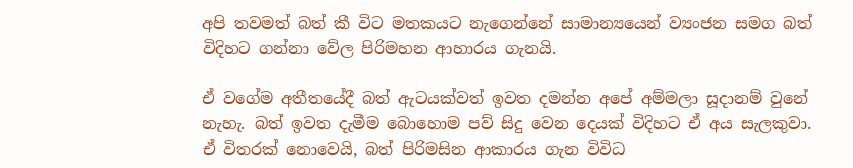අපි තවමත් බත් කී විට මතකයට නැගෙන්නේ සාමාන්‍යයෙන් ව්‍යංජන සමග බත් විදිහට ගන්නා වේල පිරිමහන ආහාරය ගැනයි.

ඒ වගේම අතීතයේදී බත් ඇටයක්වත් ඉවත දමන්න අපේ අම්මලා සූදානම් වුනේ නැහැ. බත් ඉවත දැමීම බොහොම පව් සිදු වෙන දෙයක් විදිහට ඒ අය සැලකුවා. ඒ විතරක් නොවෙයි, බත් පිරිමසින ආකාරය ගැන විවිධ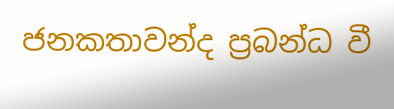ජනකතාවන්ද ප්‍රබන්ධ වී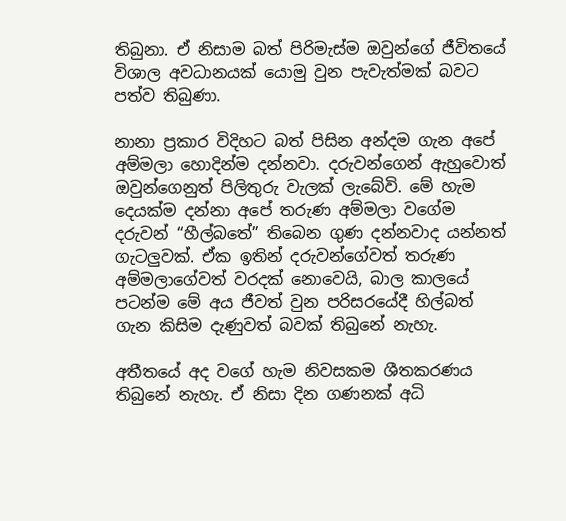තිබුනා. ඒ නිසාම බත් පිරිමැස්ම ඔවුන්ගේ ජීවිතයේ විශාල අවධානයක් යොමු වුන පැවැත්මක් බවට පත්ව තිබුණා.

නානා ප්‍රකාර විදිහට බත් පිසින අන්දම ගැන අපේ අම්මලා හොදින්ම දන්නවා. දරුවන්ගෙන් ඇහුවොත් ඔවුන්ගෙනුත් පිලිතුරු වැලක් ලැබේවි. මේ හැම දෙයක්ම දන්නා අපේ තරුණ අම්මලා වගේම දරුවන් “හීල්බතේ” තිබෙන ගුණ දන්නවාද යන්නත් ගැටලුවක්. ඒක ඉතින් දරුවන්ගේවත් තරුණ අම්මලාගේවත් වරදක් නොවෙයි, බාල කාලයේ පටන්ම මේ අය ජීවත් වුන පරිසරයේදී හිල්බත් ගැන කිසිම දැණුවත් බවක් තිබුනේ නැහැ.

අතීතයේ අද වගේ හැම නිවසකම ශීතකරණය තිබුනේ නැහැ. ඒ නිසා දින ගණනක් අධි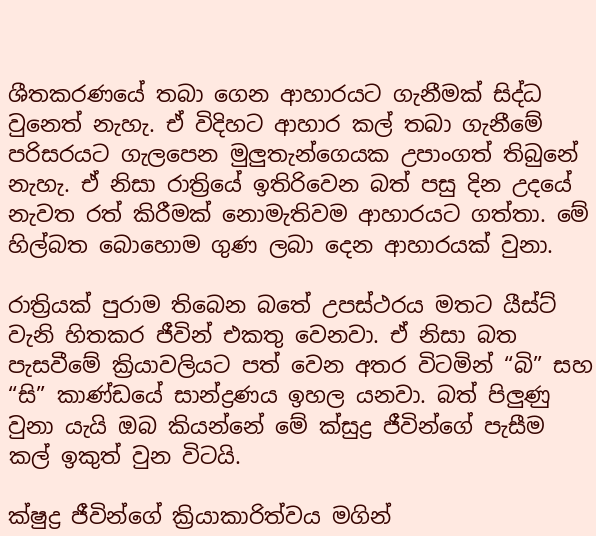ශීතකරණයේ තබා ගෙන ආහාරයට ගැනීමක් සිද්ධ වුනෙත් නැහැ. ඒ විදිහට ආහාර කල් තබා ගැනීමේ පරිසරයට ගැලපෙන මුලුතැන්ගෙයක උපාංගත් තිබුනේ නැහැ. ඒ නිසා රාත්‍රියේ ඉතිරිවෙන බත් පසු දින උදයේ නැවත රත් කිරීමක් නොමැතිවම ආහාරයට ගත්තා. මේ හිල්බත බොහොම ගුණ ලබා දෙන ආහාරයක් වුනා.

රාත්‍රියක් පුරාම තිබෙන බතේ උපස්ථරය මතට යීස්ට් වැනි හිතකර ජීවින් එකතු වෙනවා. ඒ නිසා බත පැසවීමේ ක්‍රියාවලියට පත් වෙන අතර විටමින් “බි” සහ “සි” කාණ්ඩයේ සාන්ද්‍රණය ඉහල යනවා. බත් පිලුණු වුනා යැයි ඔබ කියන්නේ මේ ක්සුද්‍ර ජීවින්ගේ පැසීම කල් ඉකුත් වුන විටයි.

ක්ෂුද්‍ර ජීවින්ගේ ක්‍රියාකාරිත්වය මගින්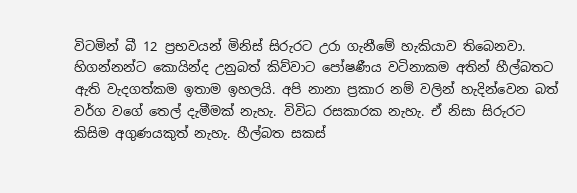විටමින් බී 12 ප්‍රභවයන් මිනිස් සිරුරට උරා ගැනීමේ හැකියාව තිබෙනවා. හිගන්නන්ට කොයින්ද උනුබත් කිව්වාට පෝෂණීය වටිනාකම අතින් හීල්බතට ඇති වැදගත්කම ඉතාම ඉහලයි. අපි නානා ප්‍රකාර නම් වලින් හැදින්වෙන බත් වර්ග වගේ තෙල් දැමීමක් නැහැ. විවිධ රසකාරක නැහැ. ඒ නිසා සිරුරට කිසිම අගුණයකුත් නැහැ. හීල්බත සකස්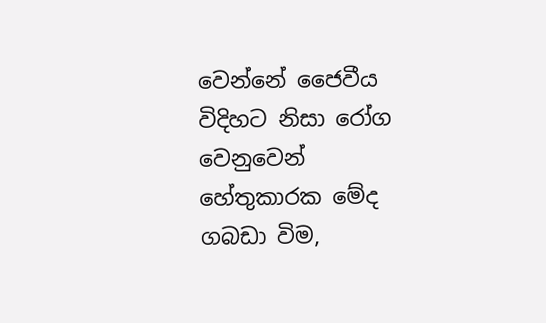වෙන්නේ ජෛවීය විදිහට නිසා රෝග වෙනුවෙන් හේතුකාරක මේද ගබඩා විම,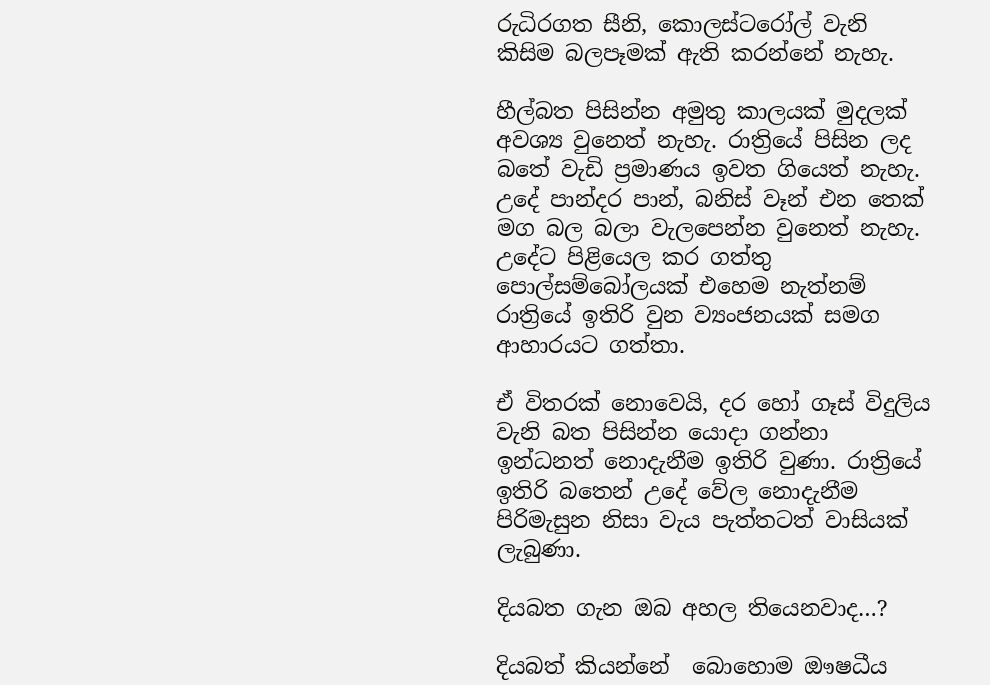රුධිරගත සීනි, කොලස්ටරෝල් වැනි කිසිම බලපෑමක් ඇති කරන්නේ නැහැ.

හීල්බත පිසින්න අමුතු කාලයක් මුදලක් අවශ්‍ය වුනෙත් නැහැ. රාත්‍රියේ පිසින ලද බතේ වැඩි ප්‍රමාණය ඉවත ගියෙත් නැහැ. උදේ පාන්දර පාන්, බනිස් වෑන් එන තෙක් මග බල බලා වැලපෙන්න වුනෙත් නැහැ. උදේට පිළියෙල කර ගත්තු පොල්සම්බෝලයක් එහෙම නැත්නම් රාත්‍රියේ ඉතිරි වුන ව්‍යංජනයක් සමග ආහාරයට ගත්තා.

ඒ විතරක් නොවෙයි, දර හෝ ගෑස් විදුලිය වැනි බත පිසින්න යොදා ගන්නා ඉන්ධනත් නොදැනීම ඉතිරි වුණා. රාත්‍රියේ ඉතිරි බතෙන් උදේ වේල නොදැනීම පිරිමැසුන නිසා වැය පැත්තටත් වාසියක් ලැබුණා.

දියබත ගැන ඔබ අහල තියෙනවාද…?

දියබත් කියන්නේ  බොහොම ඖෂධීය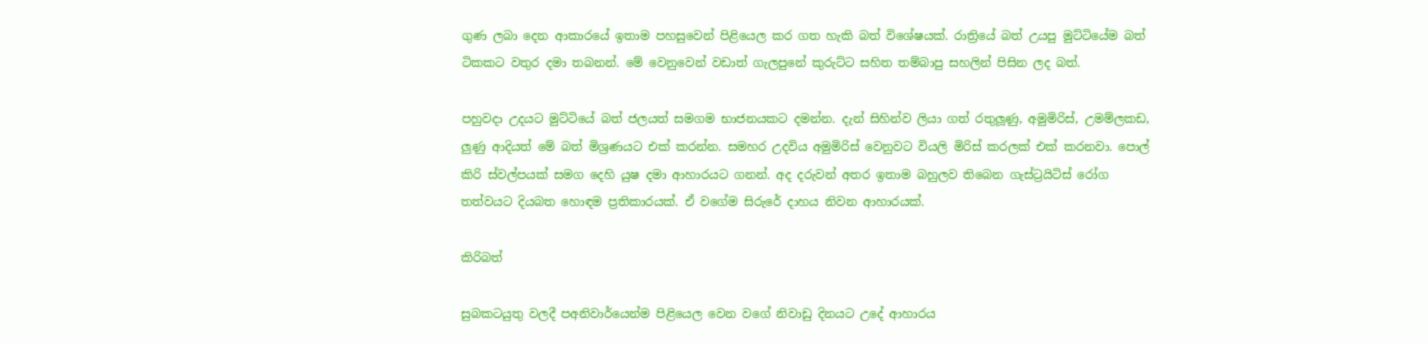ගුණ ලබා දෙන ආකාරයේ ඉතාම පහසුවෙන් පිළියෙල කර ගත හැකි බත් විශේෂයක්. රාත්‍රියේ බත් උයපු මුට්ටියේම බත් ටිකකට වතුර දමා තබනන්. මේ වෙනුවෙන් වඩාත් ගැලපුනේ කුරුට්ට සහිත තම්බාපු සහලින් පිසින ලද බත්.

පහුවදා උදයට මුට්ටියේ බත් ජලයත් සමගම භාජනයකට දමන්න. දැන් සිහින්ව ලියා ගත් රතුලූණු, අමුමිරිස්, උමම්ලකඩ, ලුණු ආදියත් මේ බත් මිශ්‍රණයට එක් කරන්න. සමහර උදවිය අමුමිරිස් වෙනුවට වියලි මිරිස් කරලක් එක් කරනවා. පොල් කිරි ස්වල්පයක් සමග දෙහි යුෂ දමා ආහාරයට ගනන්. අද දරුවන් අතර ඉතාම බහුලව තිබෙන ගැස්ට්‍රයිටිස් රෝග තත්වයට දියබත හොඳම ප්‍රතිකාරයක්. ඒ වගේම සිරුරේ දාහය නිවන ආහාරයක්.

කිරිබත්

සුබකටයුතු වලදී පඅනිවාර්යෙන්ම පිළියෙල වෙන වගේ නිවාඩු දිනයට උදේ ආහාරය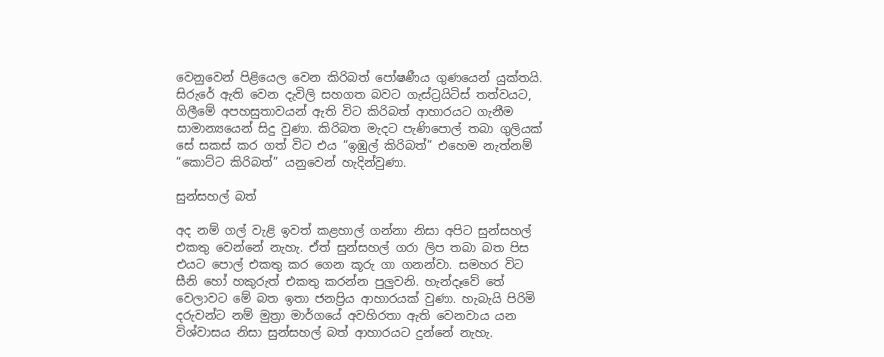වෙනුවෙන් පිළියෙල වෙන කිරිබත් පෝෂණීය ගුණයෙන් යුක්තයි. සිරුරේ ඇති වෙන දැවිලි සහගත බවට ගැස්ට්‍රයිටිස් තත්වයට, ගිලීමේ අපහසුතාවයන් ඇති විට කිරිබත් ආහාරයට ගැනීම සාමාන්‍යයෙන් සිදු වුණා. කිරිබත මැදට පැණිපොල් තබා ගුලියක් සේ සකස් කර ගත් විට එය “ඉඹුල් කිරිබත්” එහෙම නැත්නම් “කොට්ට කිරිබත්” යනුවෙන් හැදින්වුණා.

සුන්සහල් බත්

අද නම් ගල් වැළි ඉවත් කළහාල් ගන්නා නිසා අපිට සුන්සහල් එකතු වෙන්නේ නැහැ. ඒත් සුන්සහල් ගරා ලිප තබා බත පිස එයට පොල් එකතු කර ගෙන කූරු ගා ගනන්වා. සමහර විට සීනි හෝ හකුරුත් එකතු කරන්න පුලුවනි. හැන්දෑවේ තේ වෙලාවට මේ බත ඉතා ජනප්‍රිය ආහාරයක් වුණා. හැබැයි පිරිමි දරුවන්ට නම් මුත්‍රා මාර්ගයේ අවහිරතා ඇති වෙනවාය යන විශ්වාසය නිසා සුන්සහල් බත් ආහාරයට දුන්නේ නැහැ.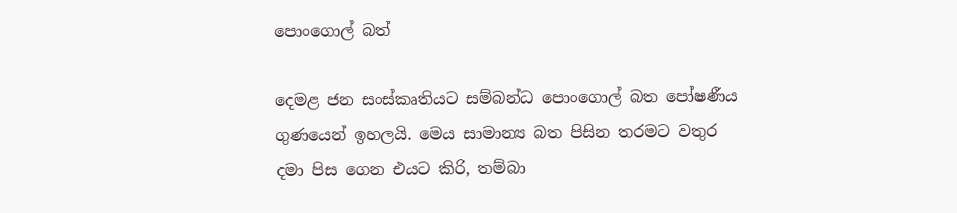පොංගොල් බත්

දෙමළ ජන සංස්කෘතියට සම්බන්ධ පොංගොල් බත පෝෂණීය ගුණයෙන් ඉහලයි. මෙය සාමාන්‍ය බත පිසින තරමට වතුර දමා පිස ගෙන එයට කිරි, තම්බා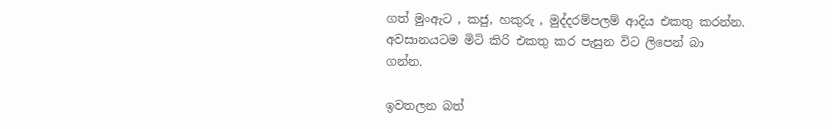ගත් මුංඇට , කජු, හකුරු , මුද්දරම්පලම් ආදිය එකතු කරන්න. අවසානයටම මිටි කිරි එකතු කර පැසුන විට ලිපෙන් බා ගන්න.

ඉවතලන බත්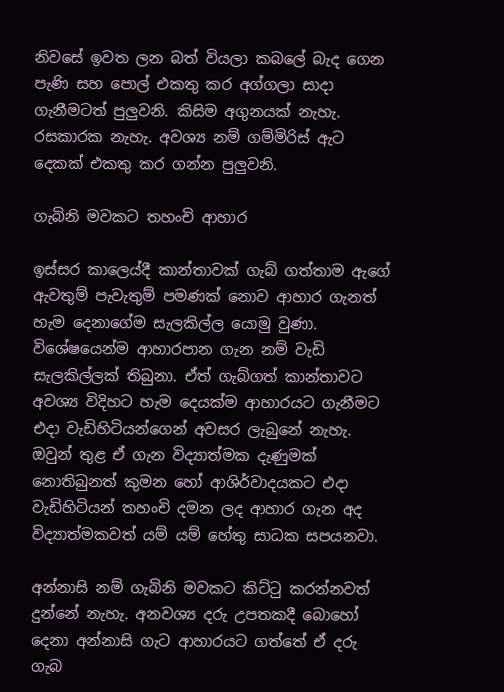නිවසේ ඉවත ලන බත් වියලා කබලේ බැද ගෙන පැණි සහ පොල් එකතු කර අග්ගලා සාදා ගැනීමටත් පුලුවනි. කිසිම අගුනයක් නැහැ. රසකාරක නැහැ. අවශ්‍ය නම් ගම්මිරිස් ඇට දෙකක් එකතු කර ගන්න පුලුවනි.

ගැබිනි මවකට තහංචි ආහාර

ඉස්සර කාලෙය්දී කාන්තාවක් ගැබ් ගත්තාම ඇගේ ඇවතුම් පැවැතුම් පමණක් නොව ආහාර ගැනත් හැම දෙනාගේම සැලකිල්ල යොමු වුණා. විශේෂයෙන්ම ආහාරපාන ගැන නම් වැඩි සැලකිල්ලක් තිබුනා. ඒත් ගැබ්ගත් කාන්තාවට අවශ්‍ය විදිහට හැම දෙයක්ම ආහාරයට ගැනීමට එදා වැඩිහිටියන්ගෙන් අවසර ලැබුනේ නැහැ. ඔවුන් තුළ ඒ ගැන විද්‍යාත්මක දැණුමක් නොතිබුනත් කුමන හෝ ආශිර්වාදයකට එදා වැඩිහිටියන් තහංචි දමන ලද ආහාර ගැන අද විද්‍යාත්මකවත් යම් යම් හේතු සාධක සපයනවා.

අන්නාසි නම් ගැබිනි මවකට කිට්ටු කරන්නවත් දුන්නේ නැහැ. අනවශ්‍ය දරු උපතකදී බොහෝ දෙනා අන්නාසි ගැට ආහාරයට ගත්තේ ඒ දරු ගැබ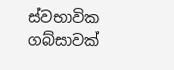ස්වභාවික ගබ්සාවක්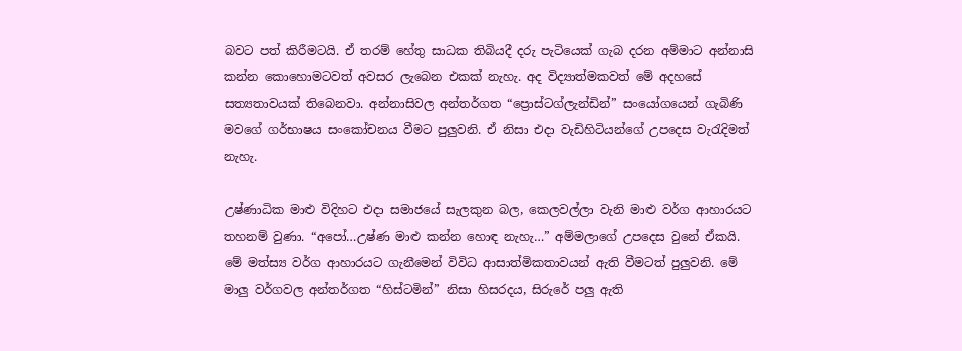බවට පත් කිරීමටයි. ඒ තරම් හේතු සාධක තිබියදී දරු පැටියෙක් ගැබ දරන අම්මාට අන්නාසි කන්න කොහොමටවත් අවසර ලැබෙන එකක් නැහැ. අද විද්‍යාත්මකවත් මේ අදහසේ සත්‍යතාවයක් තිබෙනවා. අන්නාසිවල අන්තර්ගත “ප්‍රොස්ටග්ලැන්ඩින්” සංයෝගයෙන් ගැබිණි මවගේ ගර්භාෂය සංකෝචනය වීමට පුලුවනි. ඒ නිසා එදා වැඩිහිටියන්ගේ උපදෙස වැරැදිමත් නැහැ.

උෂ්ණාධික මාළු විදිහට එදා සමාජයේ සැලකුන බල, කෙලවල්ලා වැනි මාළු වර්ග ආහාරයට තහනම් වුණා. “අපෝ…උෂ්ණ මාළු කන්න හොඳ නැහැ…” අම්මලාගේ උපදෙස වුනේ ඒකයි. මේ මත්ස්‍ය වර්ග ආහාරයට ගැනීමෙන් විවිධ ආසාත්මිකතාවයන් ඇති වීමටත් පුලුවනි. මේ මාලු වර්ගවල අන්තර්ගත “හිස්ටමින්” නිසා හිසරදය, සිරුරේ පලු ඇති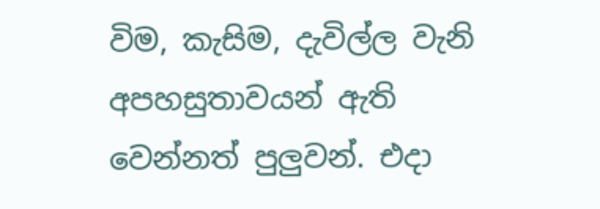විම, කැසිම, දැවිල්ල වැනි අපහසුතාවයන් ඇති වෙන්නත් පුලුවන්. එදා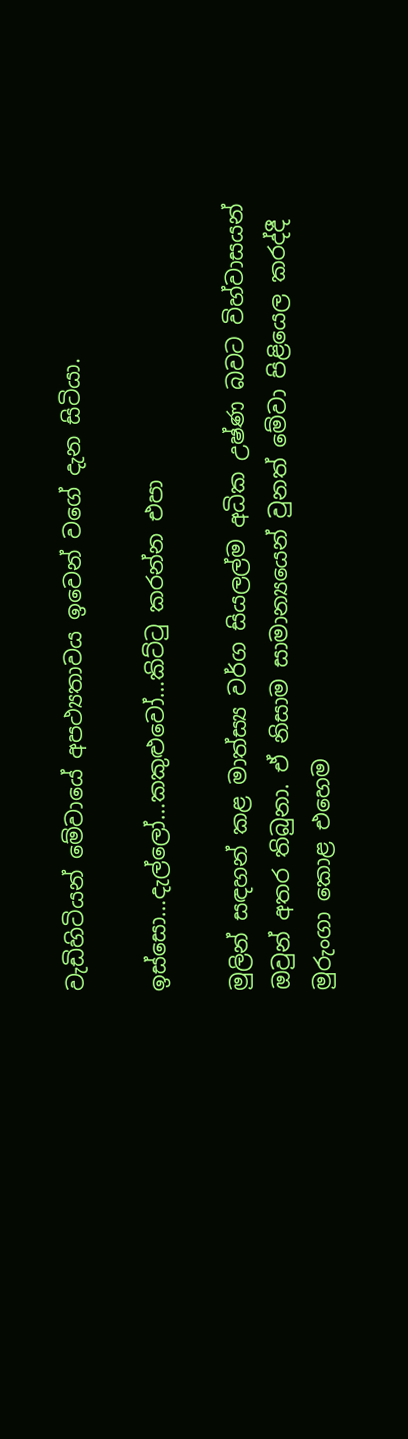වැඩිහිටියන් මේවායේ අපථ්‍යතාවය ඉවෙන් වගේ දැන සිටියා.

ඉස්සො…දැල්ලෝ…කකුළුවෝ…කිට්ටු කරන්න එපා

මුලින් සඳහන් කළ මාත්ස්‍ය වර්ග සියලල්ම අධික උෂ්ණ බවට විහ්වාසයන් ඔවුන් අතර තිබුනා. ඒ නිසාම සාමාන්‍යයෙන් වුනත් මේවා පිළියෙල කරද්දී මුරුංගා කොළ එහෙම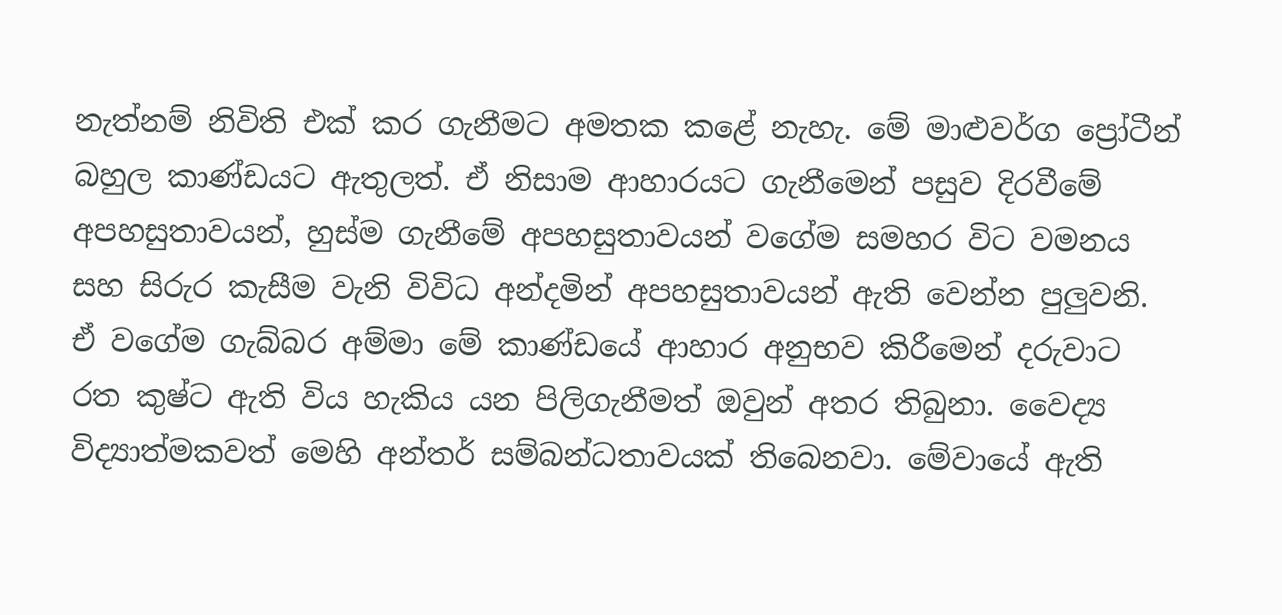නැත්නම් නිවිති එක් කර ගැනීමට අමතක කළේ නැහැ. මේ මාළුවර්ග ප්‍රෝටීන් බහුල කාණ්ඩයට ඇතුලත්. ඒ නිසාම ආහාරයට ගැනීමෙන් පසුව දිරවීමේ අපහසුතාවයන්, හුස්ම ගැනීමේ අපහසුතාවයන් වගේම සමහර විට වමනය සහ සිරුර කැසීම වැනි විවිධ අන්දමින් අපහසුතාවයන් ඇති වෙන්න පුලුවනි. ඒ වගේම ගැබ්බර අම්මා මේ කාණ්ඩයේ ආහාර අනුභව කිරීමෙන් දරුවාට රත කුෂ්ට ඇති විය හැකිය යන පිලිගැනීමත් ඔවුන් අතර තිබුනා. වෛද්‍ය විද්‍යාත්මකවත් මෙහි අන්තර් සම්බන්ධතාවයක් තිබෙනවා. මේවායේ ඇති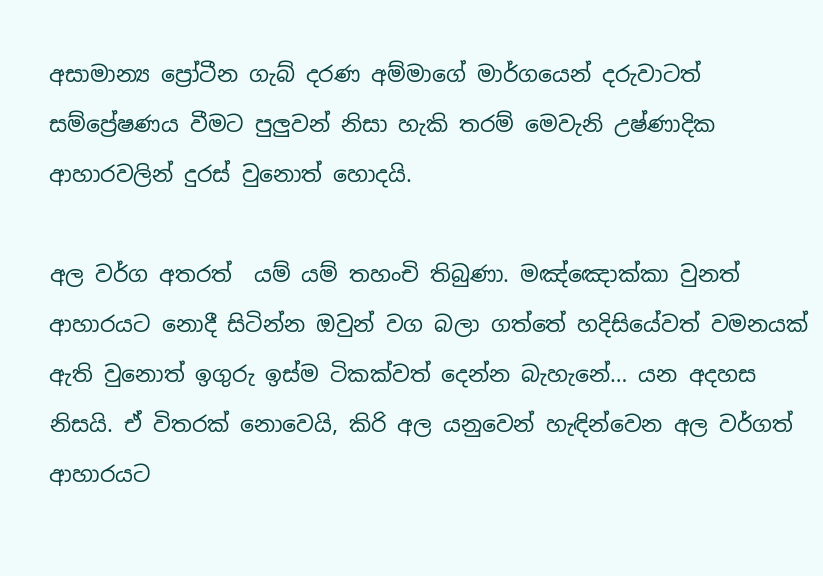අසාමාන්‍ය ප්‍රෝටීන ගැබ් දරණ අම්මාගේ මාර්ගයෙන් දරුවාටත් සම්ප්‍රේෂණය වීමට පුලුවන් නිසා හැකි තරම් මෙවැනි උෂ්ණාදික ආහාරවලින් දුරස් වුනොත් හොදයි.

අල වර්ග අතරත්  යම් යම් තහංචි තිබුණා. මඤ්ඤොක්කා වුනත් ආහාරයට නොදී සිටින්න ඔවුන් වග බලා ගත්තේ හදිසියේවත් වමනයක් ඇති වුනොත් ඉගුරු ඉස්ම ටිකක්වත් දෙන්න බැහැනේ… යන අදහස නිසයි. ඒ විතරක් නොවෙයි, කිරි අල යනුවෙන් හැඳින්වෙන අල වර්ගත් ආහාරයට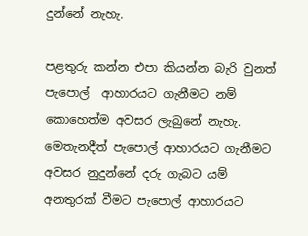දුන්නේ නැහැ.

පළතුරු කන්න එපා කියන්න බැරි වුනත් පැපොල්  ආහාරයට ගැනීමට නම් කොහෙත්ම අවසර ලැබුනේ නැහැ. මෙතැනදීත් පැපොල් ආහාරයට ගැනීමට අවසර නුදුන්නේ දරු ගැබට යම් අනතුරක් වීමට පැපොල් ආහාරයට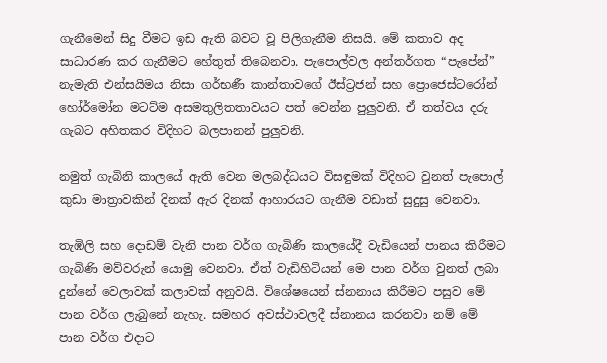ගැනීමෙන් සිදු වීමට ඉඩ ඇති බවට වූ පිලිගැනීම නිසයි. මේ කතාව අද සාධාරණ කර ගැනීමට හේතුත් තිබෙනවා. පැපොල්වල අන්තර්ගත “පැපේන්” නැමැති එන්සයිමය නිසා ගර්භණී කාන්තාවගේ ඊස්ට්‍රජන් සහ ප්‍රොජෙස්ටරෝන් හෝර්මෝන මටට්ම අසමතුලිතතාවයට පත් වෙන්න පුලුවනි. ඒ තත්වය දරු ගැබට අහිතකර විදිහට බලපානන් පුලුවනි.

නමුත් ගැබිනි කාලයේ ඇති වෙන මලබද්ධයට විසඳුමක් විදිහට වුනත් පැපොල් කුඩා මාත්‍රාවකින් දිනක් ඇර දිනක් ආහාරයට ගැනීම වඩාත් සුදුසු වෙනවා.

තැඹිලි සහ දොඩම් වැනි පාන වර්ග ගැබිණි කාලයේදී වැඩියෙන් පානය කිරීමට ගැබිණි මව්වරුන් යොමු වෙනවා. ඒත් වැඩිහිටියන් මෙ පාන වර්ග වුනත් ලබා දුන්නේ වෙලාවක් කලාවක් අනුවයි. විශේෂයෙන් ස්නනාය කිරීමට පසුව මේ පාන වර්ග ලැබුනේ නැහැ. සමහර අවස්ථාවලදී ස්නානය කරනවා නම් මේ පාන වර්ග එදාට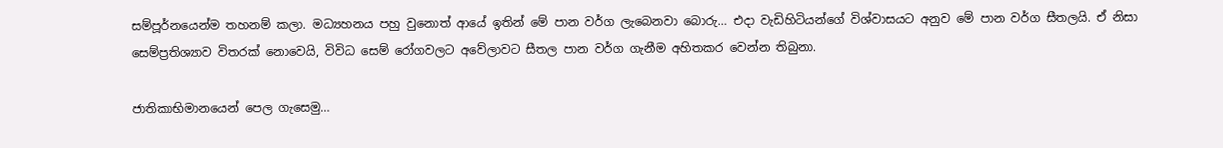සම්පූර්නයෙන්ම තහනම් කලා. මධ්‍යහනය පහු වුනොත් ආයේ ඉතින් මේ පාන වර්ග ලැබෙනවා බොරු… එදා වැඩිහිටියන්ගේ විශ්වාසයට අනුව මේ පාන වර්ග සීතලයි. ඒ නිසා සෙම්ප්‍රතිශ්‍යාව විතරක් නොවෙයි, විවිධ සෙම් රෝගවලට අවේලාවට සීතල පාන වර්ග ගැනීම අහිතකර වෙන්න තිබුනා.

ජාතිකාභිමානයෙන් පෙල ගැසෙමු…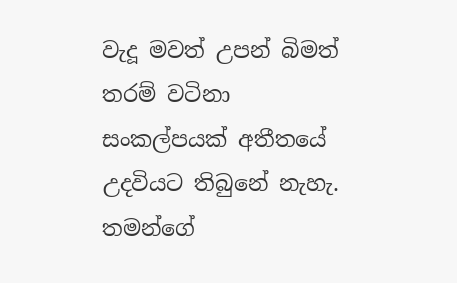වැදූ මවත් උපන් බිමත් තරම් වටිනා සංකල්පයක් අතීතයේ උදවියට තිබුනේ නැහැ. තමන්ගේ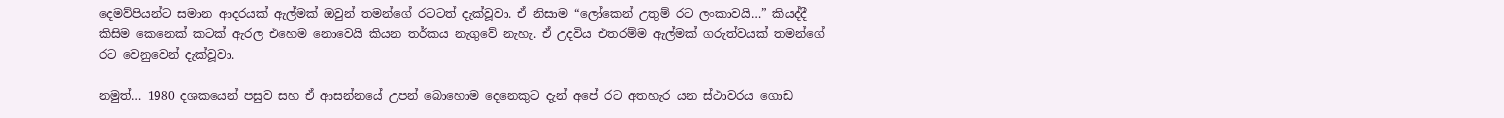දෙමව්පියන්ට සමාන ආදරයක් ඇල්මක් ඔවුන් තමන්ගේ රටටත් දැක්වූවා. ඒ නිසාම “ලෝකෙන් උතුම් රට ලංකාවයි…” කියද්දී කිසිම කෙනෙක් කටක් ඇරල එහෙම නොවෙයි කියන තර්කය නැගුවේ නැහැ. ඒ උදවිය එතරම්ම ඇල්මක් ගරුත්වයක් තමන්ගේ රට වෙනුවෙන් දැක්වූවා.

නමුත්… 1980 දශකයෙන් පසුව සහ ඒ ආසන්නයේ උපන් බොහොම දෙනෙකුට දැන් අපේ රට අතහැර යන ස්ථාවරය ගොඩ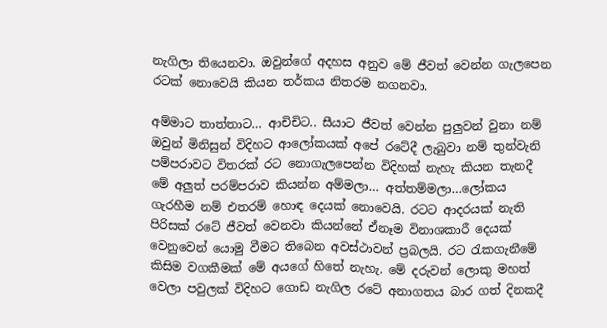නැගිලා තියෙනවා. ඔවුන්ගේ අදහස අනුව මේ ජීවත් වෙන්න ගැලපෙන රටක් නොවෙයි කියන තර්කය නිතරම නගනවා.

අම්මාට තාත්තාට… ආචිචිට.. සීයාට ජීවත් වෙන්න පුලුවන් වුනා නම් ඔවුන් මිනිසුන් විදිහට ආලෝකයක් අපේ රටේදී ලැබුවා නම් තුන්වැනි පම්පරාවට විතරක් රට නොගැලපෙන්න විදිහක් නැහැ කියන තැනදී මේ අලුත් පරම්පරාව කියන්න අම්මලා… අත්තම්මලා…ලෝකය  ගැරහීම නම් එතරම් හොඳ දෙයක් නොවෙයි. රටට ආදරයක් නැති පිරිසක් රටේ ජීවත් වෙනවා කියන්නේ ඒනෑම විනාශකාරී දෙයක් වෙනුවෙන් යොමු වීමට තිබෙන අවස්ථාවන් ප්‍රබලයි. රට රැකගැනීමේ කිසිම වගකීමක් මේ අයගේ හිතේ නැහැ. මේ දරුවන් ලොකු මහත් වෙලා පවුලක් විදිහට ගොඩ නැගිල රටේ අනාගතය බාර ගත් දිනකදී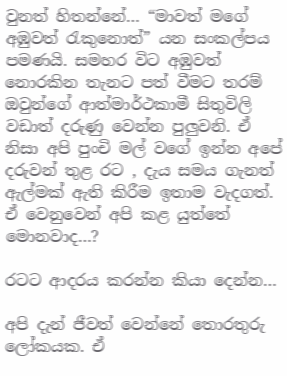වුනත් හිතන්නේ… “මාවත් මගේ අඹුවත් රැකුනොත්” යන සංකල්පය පමණයි. සමහර විට අඹුවත් නොරකින තැනට පත් වීමට තරම් ඔවුන්ගේ ආත්මාර්ථකාමී සිතුවිලි වඩාත් දරුණු වෙන්න පුලුවනි. ඒ නිසා අපි පුංචි මල් වගේ ඉන්න අපේ දරුවන් තුළ රට , දැය සමය ගැනත් ඇල්මක් ඇති කිරීම ඉතාම වැදගත්. ඒ වෙනුවෙන් අපි කළ යුත්තේ මොනවාද…?

රටට ආදරය කරන්න කියා දෙන්න…

අපි දැන් ජීවත් වෙන්නේ තොරතුරු ලෝකයක. ඒ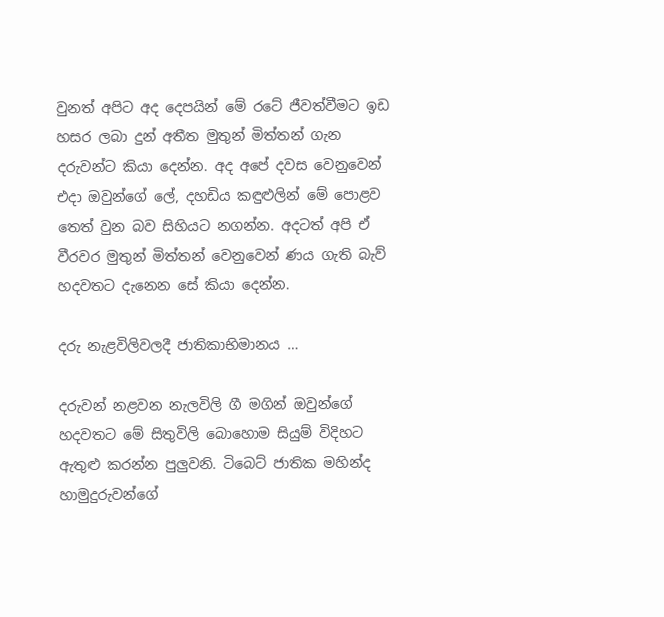වුනත් අපිට අද දෙපයින් මේ රටේ ජීවත්වීමට ඉඩ හසර ලබා දුන් අතීත මුතුන් මිත්තන් ගැන දරුවන්ට කියා දෙන්න. අද අපේ දවස වෙනුවෙන් එදා ඔවුන්ගේ ලේ, දහඩිය කඳුළුලින් මේ පොළව තෙත් වුන බව සිහියට නගන්න. අදටත් අපි ඒ වීරවර මුතුන් මිත්තන් වෙනුවෙන් ණය ගැති බැව් හදවතට දැනෙන සේ කියා දෙන්න.

දරු නැළවිලිවලදී ජාතිකාභිමානය …

දරුවන් නළවන නැලවිලි ගී මගින් ඔවුන්ගේ හදවතට මේ සිතුවිලි බොහොම සියුම් විදිහට ඇතුළු කරන්න පුලුවනි. ටිබෙට් ජාතික මහින්ද හාමුදුරුවන්ගේ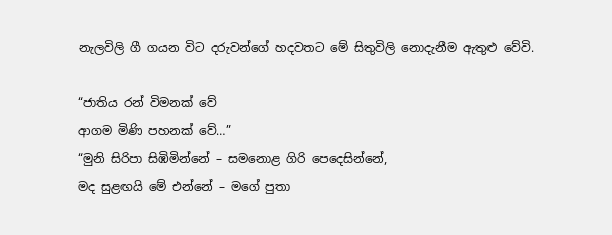නැලවිලි ගී ගයන විට දරුවන්ගේ හදවතට මේ සිතුවිලි නොදැනීම ඇතුළු වේවි.

“ජාතිය රන් විමනක් වේ
ආගම මිණි පහනක් වේ…”
“මුනි සිරිපා සිඹිමින්නේ – සමනොළ ගිරි පෙදෙසින්නේ,
මද සුළඟයි මේ එන්නේ – මගේ පුතා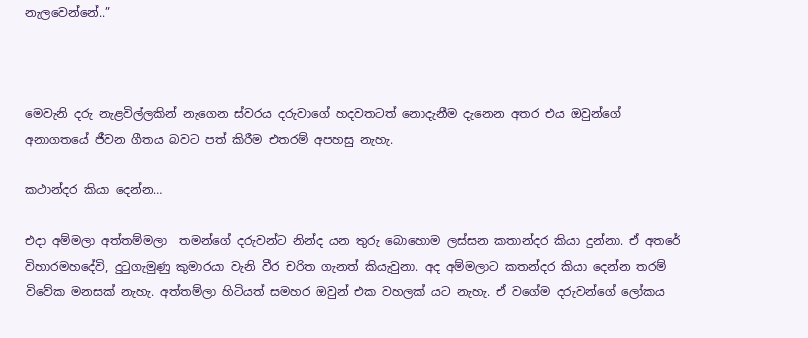නැලවෙන්නේ..”



මෙවැනි දරු නැළවිල්ලකින් නැගෙන ස්වරය දරුවාගේ හදවතටත් නොදැනීම දැනෙන අතර එය ඔවුන්ගේ අනාගතයේ ජීවන ගීතය බවට පත් කිරීම එතරම් අපහසු නැහැ.

කථාන්දර කියා දෙන්න…

එදා අම්මලා අත්තම්මලා  තමන්ගේ දරුවන්ට නින්ද යන තුරු බොහොම ලස්සන කතාන්දර කියා දුන්නා. ඒ අතරේ විහාරමහදේවි, දුටුගැමුණු කුමාරයා වැනි වීර චරිත ගැනත් කියැවුනා. අද අම්මලාට කතන්දර කියා දෙන්න තරම් විවේක මනසක් නැහැ. අත්තම්ලා හිටියත් සමහර ඔවුන් එක වහලක් යට නැහැ. ඒ වගේම දරුවන්ගේ ලෝකය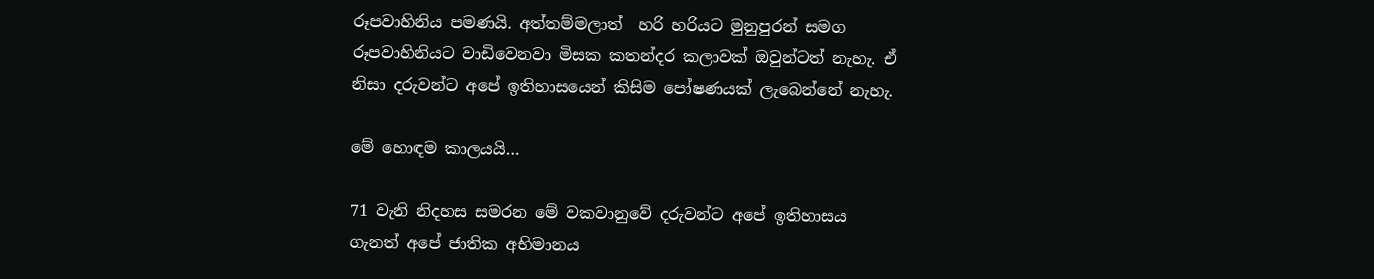රූපවාහිනිය පමණයි. අත්තම්මලාත්  හරි හරියට මුනුපුරන් සමග රූපවාහිනියට වාඩිවෙනවා මිසක කතන්දර කලාවක් ඔවුන්ටත් නැහැ. ඒ නිසා දරුවන්ට අපේ ඉතිහාසයෙන් කිසිම පෝෂණයක් ලැබෙන්නේ නැහැ.

මේ හොඳම කාලයයි…

71 වැනි නිදහස සමරන මේ වකවානුවේ දරුවන්ට අපේ ඉතිහාසය ගැනත් අපේ ජාතික අභිමානය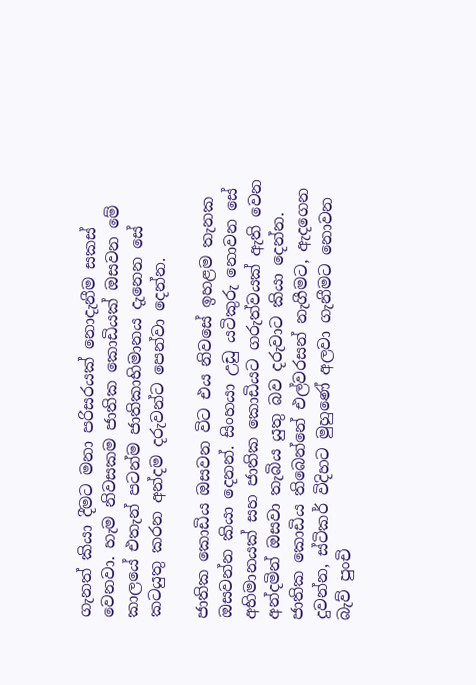ගැනත් කියා දීමට මනා පරිසරයක් නොදැනීම සකස් වෙනවා. හැම නිවසකම ජාතික කොඩියක් ඔසවන මේ කාලයේ එතැන් පටන්ම ජාතිකාභිමානය දැනෙන සේ කටයුතු කරන අන්දම දරුවන්ට පෙන්වා දෙන්න.

ජාතික කොඩිය ඔසවන විට එය නිවසේ ඉහළම තැනක ඔසවන්න කියා දෙනන්. සිංහයා උඩු යටිකුරු නොවන සේ අභිමානයක් සහ ජාතික කොඩියට ගරුත්වයක් ඇති වෙන අන්දමින් ඔසවා තැබිය යුතු බව දරුවාට කියා දෙන්න. ජාතික කොඩිය තිබෙන්නේ එල්වරසන් නැගීමට, ඇදගෙන දුවන්න, ස්ටිකර් විදිහට මුහුණේ අලවා ගැනීමට නොවන බැව් පුංචි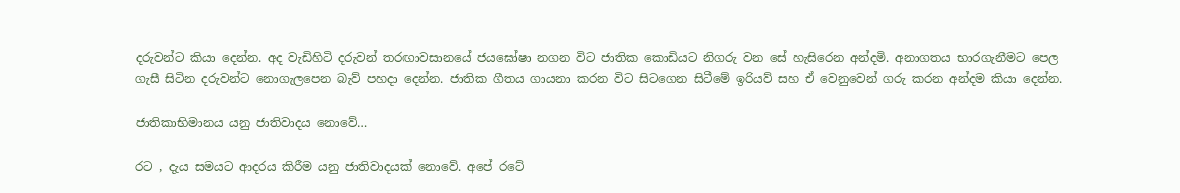දරුවන්ට කියා දෙන්න. අද වැඩිහිටි දරුවන් තරඟාවසානයේ ජයඝෝෂා නගන විට ජාතික කොඩියට නිගරු වන සේ හැසිරෙන අන්දමි. අනාගතය භාරගැනීමට පෙල ගැසී සිටින දරුවන්ට නොගැලපෙන බැව් පහදා දෙන්න. ජාතික ගීතය ගායනා කරන විට සිටගෙන සිටීමේ ඉරියව් සහ ඒ වෙනුවෙන් ගරු කරන අන්දම කියා දෙන්න.

ජාතිකාභිමානය යනු ජාතිවාදය නොවේ…

රට , දැය සමයට ආදරය කිරීම යනු ජාතිවාදයක් නොවේ. අපේ රටේ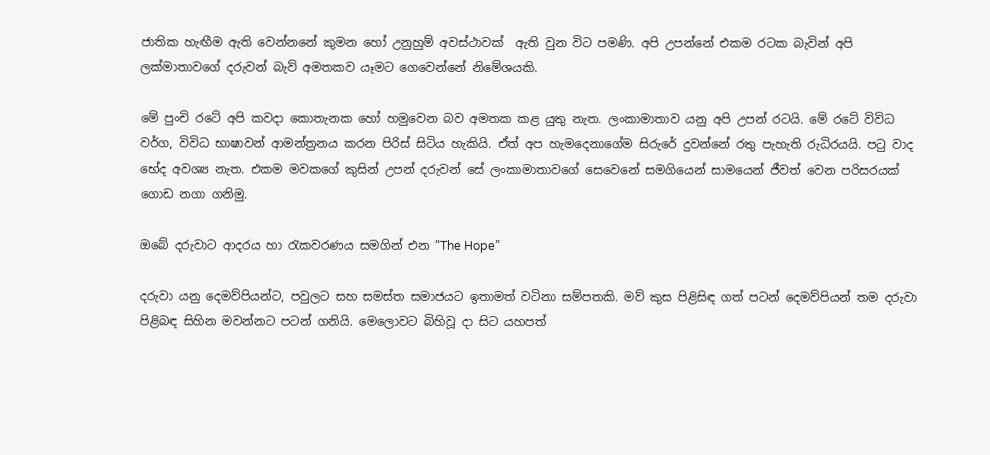ජාතික හැඟීම ඇති වෙන්නනේ කුමන හෝ උනුහුම් අවස්ථාවක්  ඇති වුන විට පමණි. අපි උපන්නේ එකම රටක බැවින් අපි ලක්මාතාවගේ දරුවන් බැව් අමතකව යෑමට ගෙවෙන්නේ නිමේශයකි.

මේ පුංචි රටේ අපි කවදා කොතැනක හෝ හමුවෙන බව අමතක කළ යුතු නැත. ලංකාමාතාව යනු අපි උපන් රටයි. මේ රටේ විවිධ වර්ග, විවිධ භාෂාවන් ආමන්ත්‍රනය කරන පිරිස් සිටිය හැකියි. ඒත් අප හැමදෙනාගේම සිරුරේ දුවන්නේ රතු පැහැති රුධිරයයි. පටු වාද භේද අවශ්‍ය නැත. එකම මවකගේ කුසින් උපන් දරුවන් සේ ලංකාමාතාවගේ සෙවෙනේ සමගියෙන් සාමයෙන් ජීවත් වෙන පරිසරයක් ගොඩ නගා ගනිමු.

ඔබේ දරුවාට ආදරය හා රැකවරණය සමගින් එන “The Hope”

දරුවා යනු දෙමව්පියන්ට, පවුලට සහ සමස්ත සමාජයට ඉතාමත් වටිනා සම්පතකි. මව් කුස පිළිසිඳ ගත් පටන් දෙමව්පියන් තම දරුවා පිළිබඳ සිහින මවන්නට පටන් ගනියි. මෙලොවට බිහිවූ දා සිට යහපත්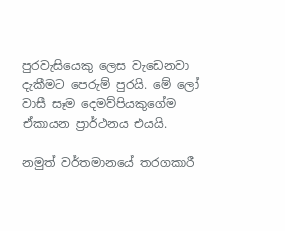පුරවැසියෙකු ලෙස වැඩෙනවා දැකීමට පෙරුම් පුරයි. මේ ලෝ වාසී සෑම දෙමව්පියකුගේම ඒකායන ප්‍රාර්ථනය එයයි.

නමුත් වර්තමානයේ තරගකාරී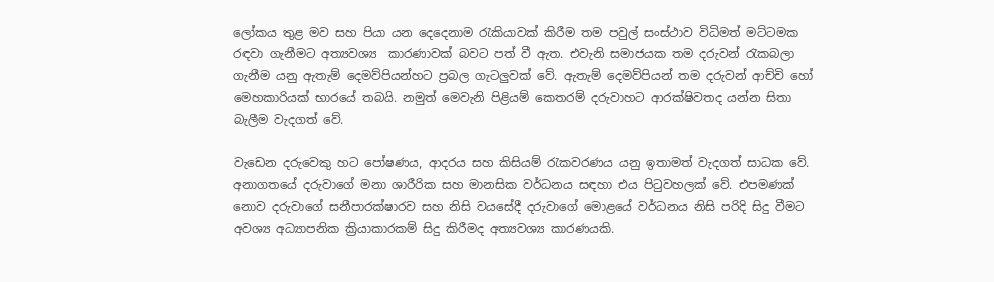ලෝකය තුළ මව සහ පියා යන දෙදෙනාම රැකියාවක් කිරීම තම පවුල් සංස්ථාව විධිමත් මට්ටමක රඳවා ගැනීමට අත්‍යවශ්‍ය  කාරණාවක් බවට පත් වී ඇත. එවැනි සමාජයක තම දරුවන් රැකබලා ගැනීම යනු ඇතැම් දෙමව්පියන්හට ප්‍රබල ගැටලුවක් වේ. ඇතැම් දෙමව්පියන් තම දරුවන් ආච්චි හෝ මෙහකාරියක් භාරයේ තබයි. නමුත් මෙවැනි පිළියම් කෙතරම් දරුවාහට ආරක්ෂිවතද යන්න සිතා බැලීම වැදගත් වේ.

වැඩෙන දරුවෙකු හට පෝෂණය, ආදරය සහ කිසියම් රැකවරණය යනු ඉතාමත් වැදගත් සාධක වේ. අනාගතයේ දරුවාගේ මනා ශාරීරික සහ මානසික වර්ධනය සඳහා එය පිටුවහලක් වේ. එපමණක් නොව දරුවාගේ සනීපාරක්ෂාරව සහ නිසි වයසේදී දරුවාගේ මොළයේ වර්ධනය නිසි පරිදි සිදු වීමට අවශ්‍ය අධ්‍යාපනික ක්‍රියාකාරකම් සිදු කිරීමද අත්‍යවශ්‍ය කාරණයකි.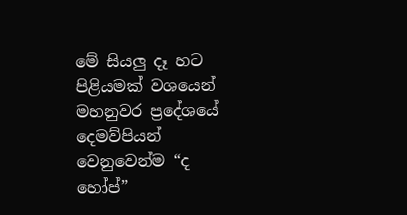මේ සියලු දෑ හට පිළියමක් වශයෙන් මහනුවර ප්‍රදේශයේ දෙමව්පියන් වෙනුවෙන්ම “ද හෝප්”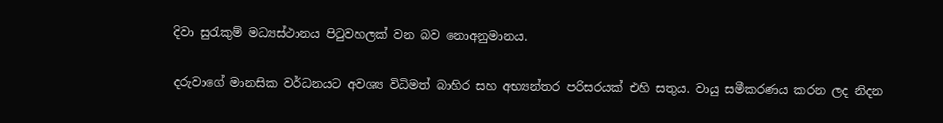දිවා සුරැකුම් මධ්‍යස්ථානය පිටුවහලක් වන බව නොඅනුමානය.

දරුවාගේ මානසික වර්ධනයට අවශ්‍ය විධිමත් බාහිර සහ අභ්‍යන්තර පරිසරයක් එහි සතුය. වායු සමීකරණය කරන ලද නිදන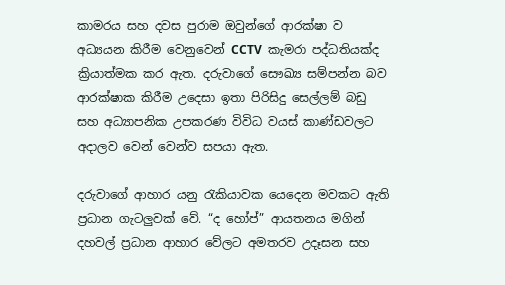කාමරය සහ දවස පුරාම ඔවුන්ගේ ආරක්ෂා ව අධ්‍යයන කිරීම වෙනුවෙන් CCTV  කැමරා පද්ධතියක්ද ක්‍රියාත්මක කර ඇත. දරුවාගේ සෞඛ්‍ය සම්පන්න බව ආරක්ෂාක කිරීම උදෙසා ඉතා පිරිසිදු සෙල්ලම් බඩු සහ අධ්‍යාපනික උපකරණ විවිධ වයස් කාණ්ඩවලට අදාලව වෙන් වෙන්ව සපයා ඇත.

දරුවාගේ ආහාර යනු රැකියාවක යෙදෙන මවකට ඇති ප්‍රධාන ගැටලුවක් වේ. “ද හෝප්” ආයතනය මගින් දහවල් ප්‍රධාන ආහාර වේලට අමතරව උදෑසන සහ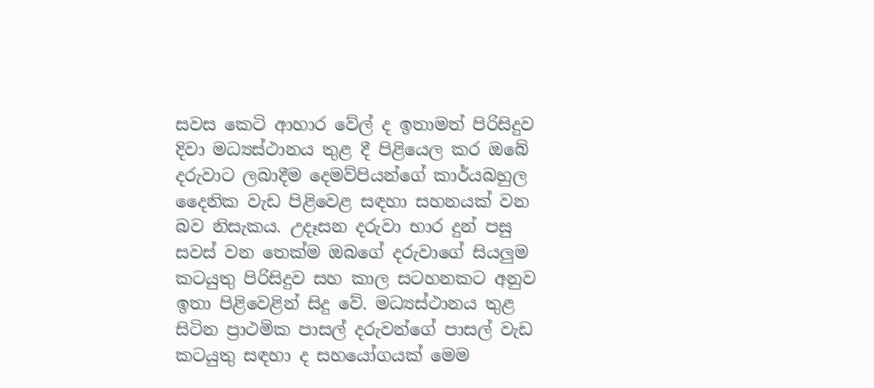සවස කෙටි ආහාර වේල් ද ඉතාමත් පිරිසිදුව දිවා මධ්‍යස්ථානය තුළ දී පිළියෙල කර ඔබේ දරුවාට ලබාදීම දෙමව්පියන්ගේ කාර්යබහුල දෛනික වැඩ පිළිවෙළ සඳහා සහනයක් වන බව නිසැකය. උදෑසන දරුවා භාර දුන් පසු සවස් වන තෙක්ම ඔබගේ දරුවාගේ සියලුම කටයුතු පිරිසිදුව සහ කාල සටහනකට අනුව ඉතා පිළිවෙළින් සිදු වේ. මධ්‍යස්ථානය තුළ සිටින ප්‍රාථමික පාසල් දරුවන්ගේ පාසල් වැඩ කටයුතු සඳහා ද සහයෝගයක් මෙම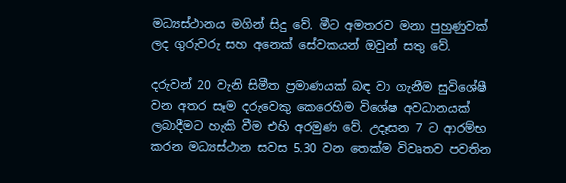මධ්‍යස්ථානය මගින් සිදු වේ. මීට අමතරව මනා පුහුණුවක් ලද ගුරුවරු සහ අනෙක් සේවකයන් ඔවුන් සතු වේ.

දරුවන් 20 වැනි සිමීත ප්‍රමාණයක් බඳ වා ගැනීම සුවිශේෂී වන අතර සෑම දරුවෙකු කෙරෙහිම විශේෂ අවධානයක් ලබාදීමට හැකි වීම එහි අරමුණ වේ. උදෑසන 7 ට ආරම්භ කරන මධ්‍යස්ථාන සවස 5.30 වන තෙක්ම විවෘතව පවතින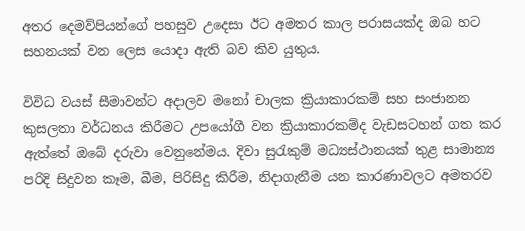අතර දෙමව්පියන්ගේ පහසුව උදෙසා ඊට අමතර කාල පරාසයක්ද ඔබ හට සහනයක් වන ලෙස යොදා ඇති බව කිව යුතුය.

විවිධ වයස් සීමාවන්ට අදාලව මනෝ චාලක ක්‍රියාකාරකම් සහ සංජානන කුසලතා වර්ධනය කිරීමට උපයෝගී වන ක්‍රියාකාරකම්ද වැඩසටහන් ගත කර ඇත්තේ ඔබේ දරුවා වෙනුනේමය. දිවා සුරැකුම් මධ්‍යස්ථානයක් තුළ සාමාන්‍ය පරිදි සිදුවන කෑම, බීම, පිරිසිදු කිරීම, නිදාගැනීම යන කාරණාවලට අමතරව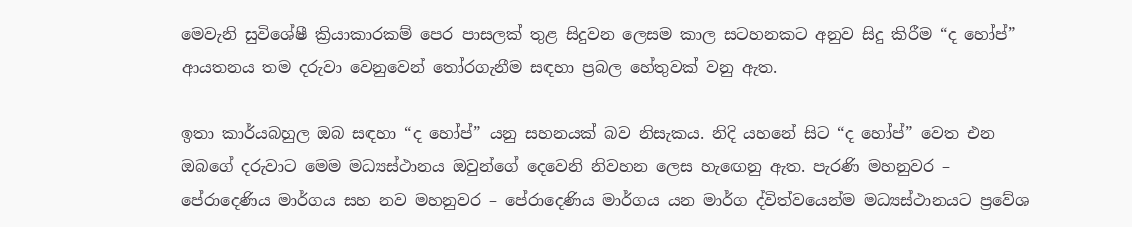මෙවැනි සුවිශේෂී ක්‍රියාකාරකම් පෙර පාසලක් තුළ සිදුවන ලෙසම කාල සටහනකට අනුව සිදු කිරීම “ද හෝප්” ආයතනය තම දරුවා වෙනුවෙන් තෝරගැනීම සඳහා ප්‍රබල හේතුවක් වනු ඇත.

ඉතා කාර්යබහුල ඔබ සඳහා “ද හෝප්” යනු සහනයක් බව නිසැකය. නිදි යහනේ සිට “ද හෝප්” වෙත එන ඔබගේ දරුවාට මෙම මධ්‍යස්ථානය ඔවුන්ගේ දෙවෙනි නිවහන ලෙස හැඟෙනු ඇත. පැරණි මහනුවර – පේරාදෙණිය මාර්ගය සහ නව මහනුවර – පේරාදෙණිය මාර්ගය යන මාර්ග ද්විත්වයෙන්ම මධ්‍යස්ථානයට ප්‍රවේශ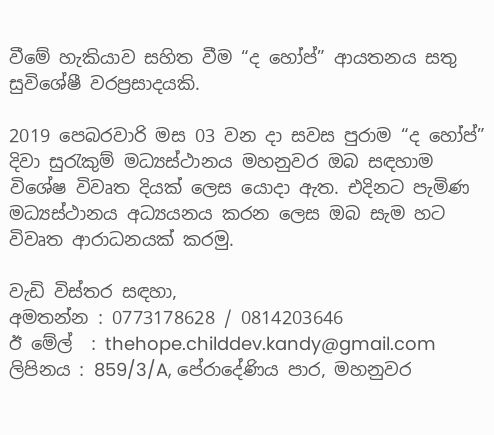වීමේ හැකියාව සහිත වීම “ද හෝප්” ආයතනය සතු සුවිශේෂී වරප්‍රසාදයකි.

2019 පෙබරවාරි මස 03 වන දා සවස පුරාම “ද හෝප්”  දිවා සුරැකුම් මධ්‍යස්ථානය මහනුවර ඔබ සඳහාම විශේෂ විවෘත දියක් ලෙස යොදා ඇත. එදිනට පැමිණ මධ්‍යස්ථානය අධ්‍යයනය කරන ලෙස ඔබ සැම හට විවෘත ආරාධනයක් කරමු.

වැඩි විස්තර සඳහා,
අමතන්න : 0773178628 / 0814203646
ඊ මේල්  : thehope.childdev.kandy@gmail.com
ලිපිනය : 859/3/A, පේරාදේණිය පාර, මහනුවර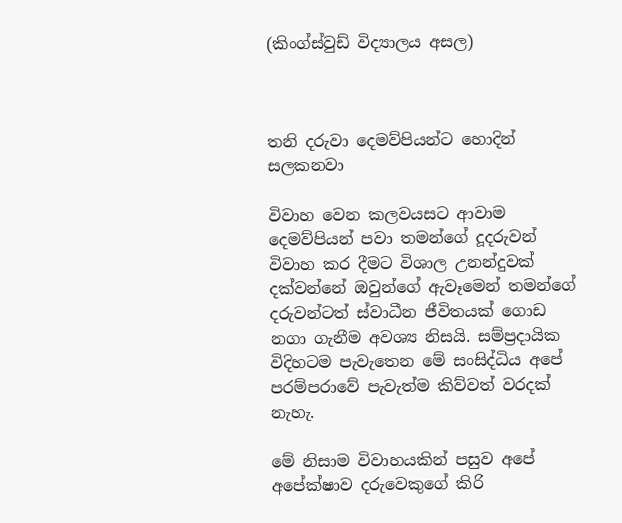(කිංග්ස්වුඩ් විද්‍යාලය අසල)



තනි දරුවා දෙමව්පියන්ට හොදින් සලකනවා

විවාහ වෙන කලවයසට ආවාම දෙමව්පියන් පවා තමන්ගේ දූදරුවන් විවාහ කර දීමට විශාල උනන්දුවක් දක්වන්නේ ඔවුන්ගේ ඇවෑමෙන් තමන්ගේ දරුවන්ටත් ස්වාධීන ජීවිතයක් ගොඩ නගා ගැනීම අවශ්‍ය නිසයි. සම්ප්‍රදායික විදිහටම පැවැතෙන මේ සංසිද්ධිය අපේ පරම්පරාවේ පැවැත්ම කිව්වත් වරදක් නැහැ.

මේ නිසාම විවාහයකින් පසුව අපේ අපේක්ෂාව දරුවෙකුගේ කිරි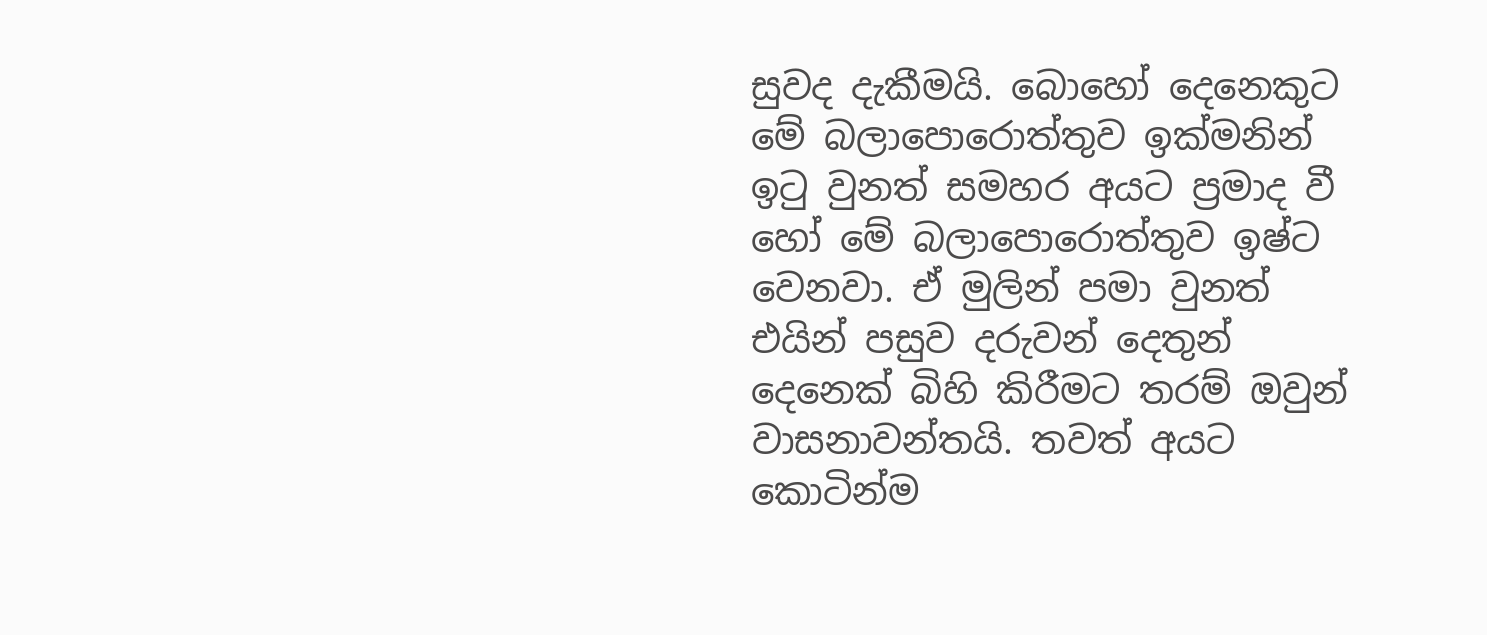සුවද දැකීමයි. බොහෝ දෙනෙකුට මේ බලාපොරොත්තුව ඉක්මනින් ඉටු වුනත් සමහර අයට ප්‍රමාද වී හෝ මේ බලාපොරොත්තුව ඉෂ්ට වෙනවා. ඒ මුලින් පමා වුනත් එයින් පසුව දරුවන් දෙතුන් දෙනෙක් බිහි කිරීමට තරම් ඔවුන් වාසනාවන්තයි. තවත් අයට කොටින්ම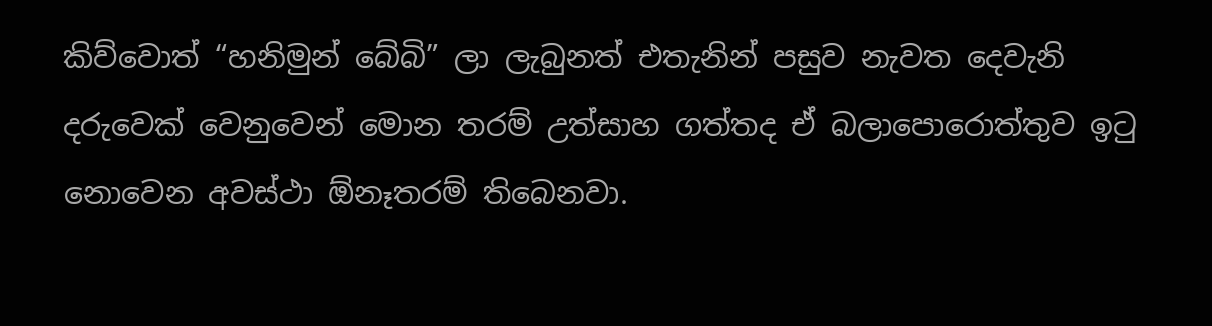කිව්වොත් “හනිමුන් බේබි” ලා ලැබුනත් එතැනින් පසුව නැවත දෙවැනි දරුවෙක් වෙනුවෙන් මොන තරම් උත්සාහ ගත්තද ඒ බලාපොරොත්තුව ඉටු නො‍වෙන අවස්ථා ඕනෑතරම් තිබෙනවා.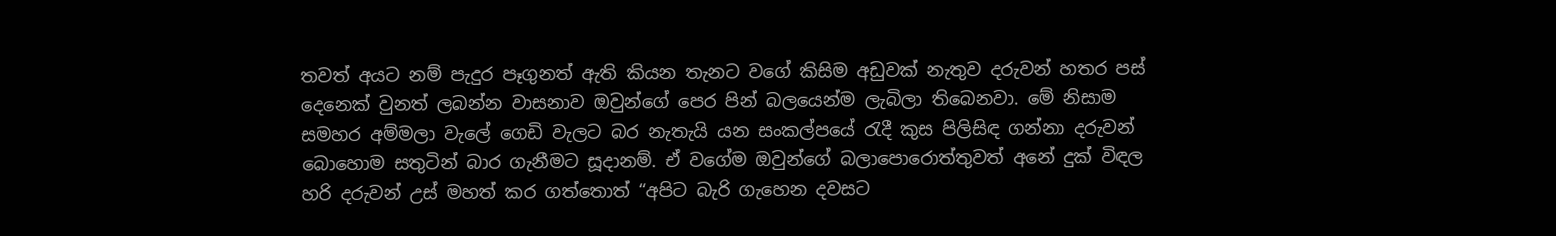තවත් අයට නම් පැදුර පෑගුනත් ඇති කියන තැනට වගේ කිසිම අඩුවක් නැතුව දරුවන් හතර පස් දෙනෙක් වුනත් ලබන්න වාසනාව ඔවුන්ගේ පෙර පින් බලයෙන්ම ලැබිලා තිබෙනවා. මේ නිසාම සමහර අම්මලා වැලේ ගෙඩි වැලට බර නැතැයි යන සංකල්පයේ රැදී කුස පිලිසිඳ ගන්නා දරුවන් බොහොම සතුටින් බාර ගැනීමට සූදානම්. ඒ වගේම ඔවුන්ගේ බලාපොරොත්තුවත් අනේ දුක් විඳල හරි දරුවන් උස් මහත් කර ගත්තොත් “අපිට බැරි ගැහෙන දවසට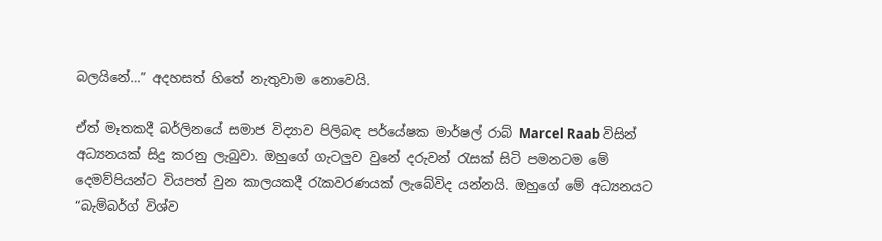බලයිනේ…” අදහසත් හිතේ නැතුවාම නොවෙයි.

ඒත් මෑතකදී බර්ලිනයේ සමාජ විද්‍යාව පිලිබඳ පර්යේෂක මාර්ෂල් රාබ් Marcel Raab විසින් අධ්‍යනයක් සිදු කරනු ලැබුවා. ඔහුගේ ගැටලුව වුනේ දරුවන් රැසක් සිටි පමනටම මේ දෙමව්පියන්ට වියපත් වුන කාලයකදී රැකවරණයක් ලැබේවිද යන්නයි. ඔහුගේ මේ අධ්‍යනයට “බැම්බර්ග් විශ්ව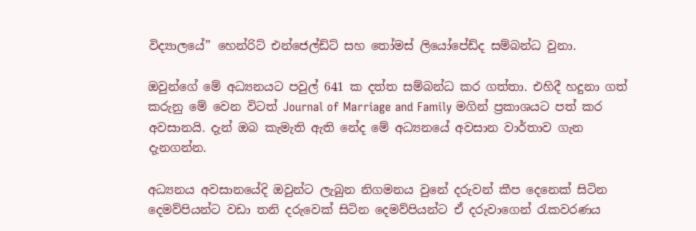විද්‍යාලයේ” හෙන්රිට් එන්ජෙල්ඩ්ට් සහ තෝමස් ලියෝපේඩ්ද සම්බන්ධ වුනා.

ඔවුන්ගේ මේ අධ්‍යනයට පවුල් 641 ක දත්ත සම්බන්ධ කර ගත්තා. එහිදී හදුනා ගත් කරුනු මේ වෙන විටත් Journal of Marriage and Family මගින් ප්‍රකාශයට පත් කර අවසානයි. දැන් ඔබ කැමැති ඇති නේද මේ අධ්‍යනයේ අවසාන වාර්තාව ගැන දැනගන්න.

අධ්‍යනය අවසානයේදි ඔවුන්ට ලැබුන නිගමනය වුනේ දරුවන් කීප දෙනෙක් සිටින දෙමව්පියන්ට වඩා තනි දරුවෙක් සිටින දෙමව්පියන්ට ඒ දරුවාගෙන් රැකවරණය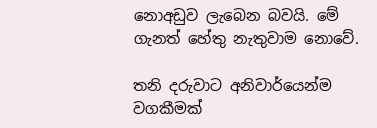නොඅඩුව ලැබෙන බවයි. මේ ගැනත් හේතු නැතුවාම නොවේ.

තනි දරුවාට අනිවාර්යෙන්ම  වගකීමක්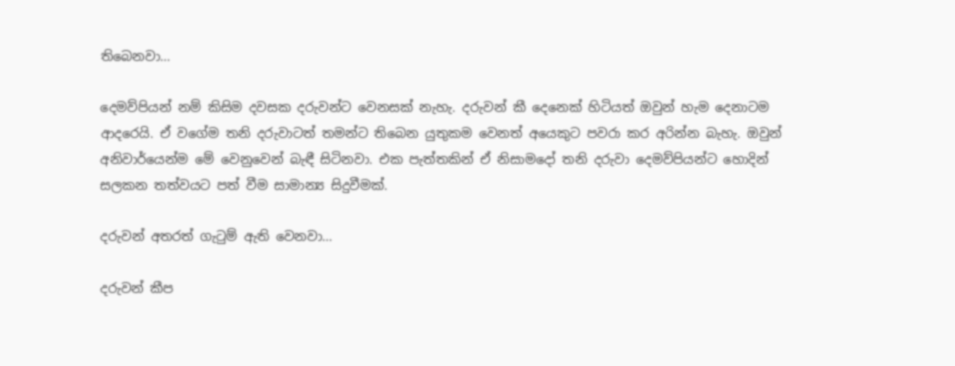තිබෙනවා…

දෙමව්පියන් නම් කිසිම දවසක දරුවන්ට වෙනසක් නැහැ. දරුවන් කී දෙනෙක් හිටියත් ඔවුන් හැම දෙනාටම ආදරෙයි. ඒ වගේම තනි දරුවාටත් තමන්ට තිබෙන යුතුකම වෙනත් අයෙකුට පවරා කර අරින්න බැහැ. ඔවුන් අනිවාර්යෙන්ම මේ වෙනුවෙන් බැඳී සිටිනවා. එක පැත්තකින් ඒ නිසාමදෝ තනි දරුවා දෙමව්පියන්ට හොදින් සලකන තත්වයට පත් වීම සාමාන්‍ය සිදුවීමක්.

දරුවන් අතරත් ගැටුම් ඇති වෙනවා…

දරුවන් කීප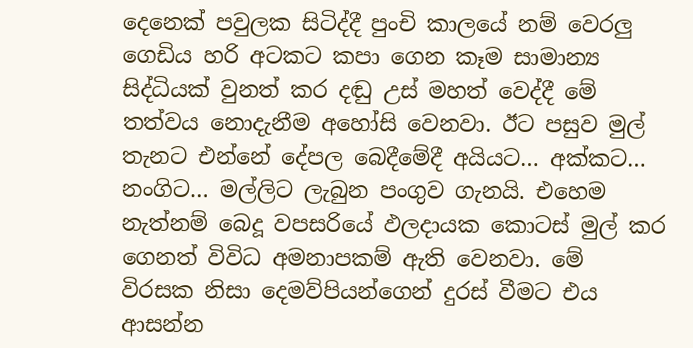දෙනෙක් පවුලක සිටිද්දී පුංචි කාලයේ නම් වෙරලු ගෙඩිය හරි අටකට කපා ගෙන කෑම සාමාන්‍ය සිද්ධියක් වුනත් කර දඬු උස් මහත් වෙද්දී මේ තත්වය නොදැනීම අහෝසි වෙනවා. ඊට පසුව මුල් තැනට එන්නේ දේපල බෙදීමේදී අයියට… අක්කට… නංගිට… මල්ලිට ලැබුන පංගුව ගැනයි. එහෙම නැත්නම් බෙදූ වපසරියේ ඵලදායක කොටස් මුල් කර ගෙනත් විවිධ අමනාපකම් ඇති වෙනවා. මේ විරසක නිසා දෙමව්පියන්ගෙන් දුරස් වීමට එය ආසන්න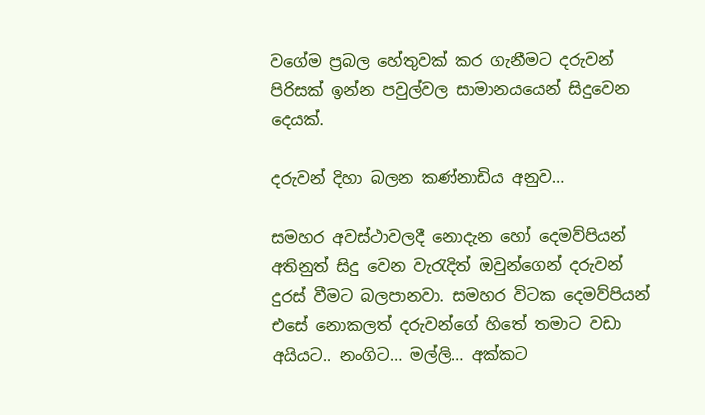වගේම ප්‍රබල හේතුවක් කර ගැනීමට දරුවන් පිරිසක් ඉන්න පවුල්වල සාමානයයෙන් සිදුවෙන දෙයක්.

දරුවන් දිහා බලන කණ්නාඩිය අනුව…

සමහර අවස්ථාවලදී නොදැන හෝ දෙමව්පියන් අතිනුත් සිදු වෙන වැරැදිත් ඔවුන්ගෙන් දරුවන් දුරස් වීමට බලපානවා. සමහර විටක දෙමව්පියන් එසේ නොකලත් දරුවන්ගේ හිතේ තමාට වඩා අයියට.. නංගිට… මල්ලි… අක්කට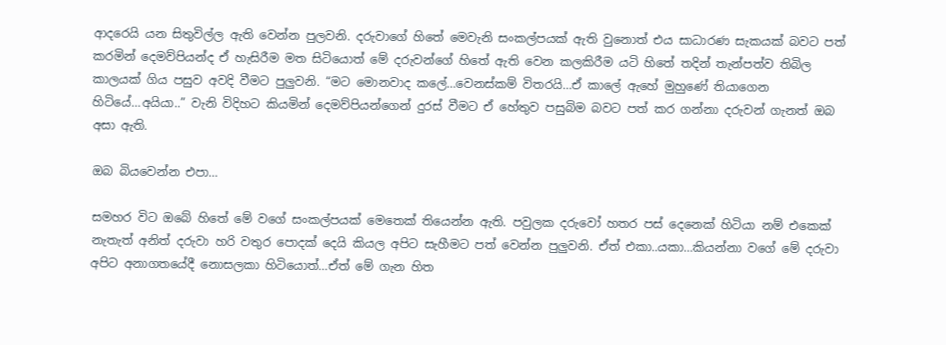ආදරෙයි යන සිතුවිල්ල ඇති වෙන්න පුලවනි. දරුවාගේ හිතේ මෙවැනි සංකල්පයක් ඇති වුනොත් එය සාධාරණ සැකයක් බවට පත් කරමින් දෙමව්පියන්ද ඒ හැසිරීම මත සිටියොත් මේ දරුවන්ගේ හිතේ ඇති වෙන කලකිරීම යටි හිතේ තදින් තැන්පත්ව තිබිල කාලයක් ගිය පසුව අවදි වීමට පුලුවනි. “මට මොනවාද කලේ…වෙනස්කම් විතරයි…ඒ කාලේ ඇහේ මුහුණේ තියාගෙන හිටියේ…අයියා..” වැනි විදිහට කියමින් දෙමව්පියන්ගෙන් දුරස් වීමට ඒ හේතුව පසුබිම බවට පත් කර ගන්නා දරුවන් ගැනත් ඔබ අසා ඇති.

ඔබ බියවෙන්න එපා…

සමහර විට ඔබේ හිතේ මේ වගේ සංකල්පයක් මෙතෙක් තියෙන්න ඇති. පවුලක දරුවෝ හතර පස් දෙනෙක් හිටියා නම් එකෙක් නැතැත් අනිත් දරුවා හරි වතුර පොදක් දෙයි කියල අපිට සැහීමට පත් වෙන්න පුලුවනි. ඒත් එකා..යකා…කියන්නා වගේ මේ දරුවා අපිට අනාගතයේදී නොසලකා හිටියොත්…ඒත් මේ ගැන හිත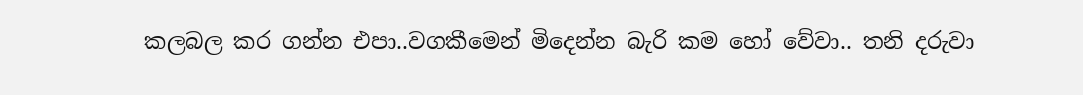කලබල කර ගන්න එපා..වගකීමෙන් මිදෙන්න බැරි කම හෝ වේවා.. තනි දරුවා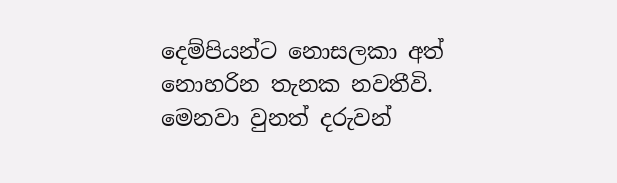දෙම්පියන්ට නොසලකා අත් නොහරින තැනක නවතීවි. මෙනවා වුනත් දරුවන්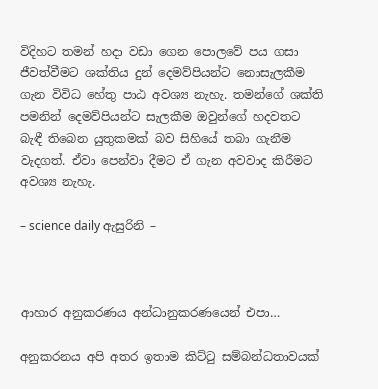විදිහට තමන් හදා වඩා ගෙන පොලවේ පය ගසා ජීවත්වීමට ශක්තිය දුන් දෙමව්පියන්ට නොසැලකීම ගැන විවිධ හේතු පාඨ අවශ්‍ය නැහැ. තමන්ගේ ශක්ති පමනින් දෙමව්පියන්ට සැලකීම ඔවුන්ගේ හදවතට බැඳී තිබෙන යුතුකමක් බව සිහියේ තබා ගැනීම වැදගත්. ඒවා පෙන්වා දීමට ඒ ගැන අවවාද කිරීමට අවශ්‍ය නැහැ.

– science daily ඇසුරිනි –



ආහාර අනුකරණය අන්ධානුකරණයෙන් එපා…

අනුකරනය අපි අතර ඉතාම කිට්ටු සම්බන්ධතාවයක්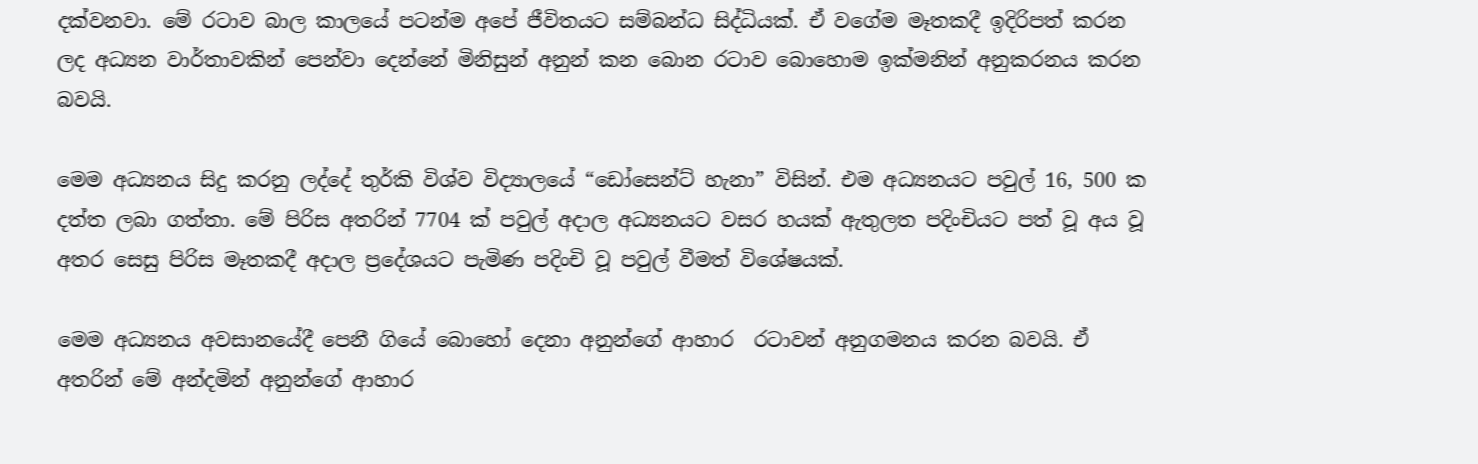දක්වනවා. මේ රටාව බාල කාලයේ පටන්ම අපේ ජීවිතයට සම්බන්ධ සිද්ධියක්. ඒ වගේම මෑතකදී ඉදිරිපත් කරන ලද අධ්‍යන වාර්තාවකින් පෙන්වා දෙන්නේ මිනිසුන් අනුන් කන බොන රටාව බොහොම ඉක්මනින් අනුකරනය කරන බවයි.

මෙම අධ්‍යනය සිදු කරනු ලද්දේ තුර්කි විශ්ව විද්‍යාලයේ “ඩෝසෙන්ට් හැනා” විසින්. එම අධ්‍යනයට පවුල් 16, 500 ක දත්ත ලබා ගත්තා. මේ පිරිස අතරින් 7704 ක් පවුල් අදාල අධ්‍යනයට වසර හයක් ඇතුලත පදිංචියට පත් වූ අය වූ අතර සෙසු පිරිස මෑතකදී අදාල ප්‍රදේශයට පැමිණ පදිංචි වූ පවුල් වීමත් විශේෂයක්.

මෙම අධ්‍යනය අවසානයේදී පෙනී ගියේ බොහෝ දෙනා අනුන්ගේ ආහාර  රටාවන් අනුගමනය කරන බවයි. ඒ අතරින් මේ අන්දමින් අනුන්ගේ ආහාර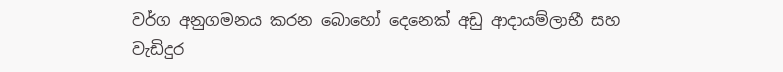වර්ග අනුගමනය කරන බොහෝ දෙනෙක් අඩු ආදායම්ලාභී සහ වැඩිදුර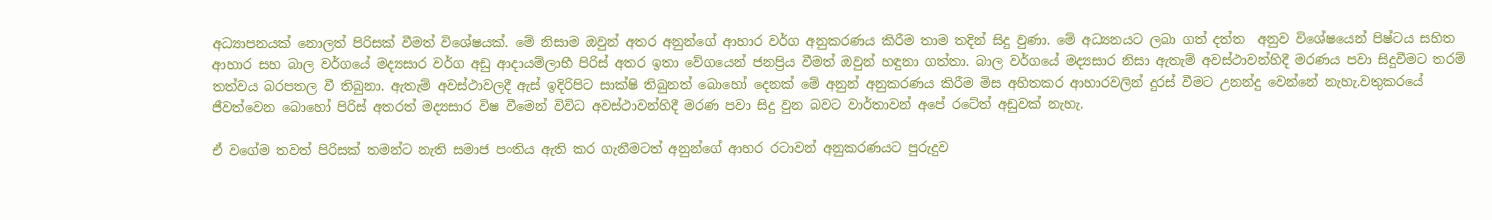අධ්‍යාපනයක් නොලත් පිරිසක් වීමත් විශේෂයක්. මේ නිසාම ඔවුන් අතර අනුන්ගේ ආහාර වර්ග අනුකරණය කිරීම තාම තදින් සිදු වුණා. මේ අධ්‍යනයට ලබා ගත් දත්ත  අනුව විශේෂයෙන් පිෂ්ටය සහිත ආහාර සහ බාල වර්ගයේ මද්‍යසාර වර්ග අඩු ආදායම්ලාභී පිරිස් අතර ඉතා වේගයෙන් ජනප්‍රිය වීමත් ඔවුන් හඳුනා ගත්තා. බාල වර්ගයේ මද්‍යසාර නිසා ඇතැම් අවස්ථාවන්හිදී මරණය පවා සිදුවීමට තරම් තත්වය බරපතල වී තිබුනා. ඇතැම් අවස්ථාවලදී ඇස් ඉදිරිපිට සාක්ෂි තිබුනත් බොහෝ දෙනක් මේ අනුන් අනුකරණය කිරීම මිස අහිතකර ආහාරවලින් දුරස් වීමට උනන්දු වෙන්නේ නැහැ.වතුකරයේ ජීවත්වෙන බොහෝ පිරිස් අතරත් මද්‍යසාර විෂ වීමෙන් විවිධ අවස්ථාවන්හිදී මරණ පවා සිදු වුන බවට වාර්තාවන් අපේ රටේත් අඩුවක් නැහැ.

ඒ වගේම තවත් පිරිසක් තමන්ට නැති සමාජ පංතිය ඇති කර ගැනීමටත් අනුන්ගේ ආහර රටාවන් අනුකරණයට පුරුදුව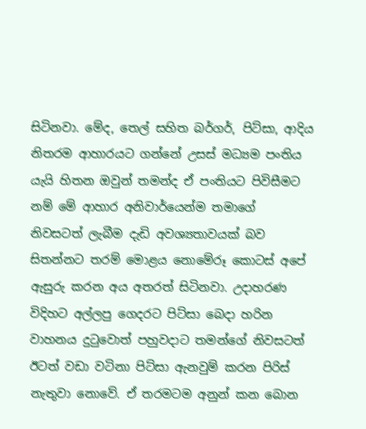සිටිනවා. මේද, තෙල් සහිත බර්ගර්, පිට්සා, ආදිය නිතරම ආහාරයට ගන්නේ උසස් මධ්‍යම පංතිය යැයි හිතන ඔවුන් තමන්ද ඒ පංතියට පිවිසීමට නම් මේ ආහාර අනිවාර්යෙන්ම තමාගේ නිවසටත් ලැබීම දැඩි අවශ්‍යතාවයක් බව සිතන්නට තරම් මොළය නොමේරූ කොටස් අපේ ඇසුරු කරන අය අතරත් සිටිනවා. උදාහරණ විදිහට අල්ලපු ගෙදරට පිට්සා ‍බෙදා හරින වාහනය දුටුවොත් පහුවදාට තමන්ගේ නිවසටත් ඊටත් වඩා වටිනා පිට්සා ඇනවුම් කරන පිරිස් නැතුවා නොවේ. ඒ තරමටම අනුන් කන බොන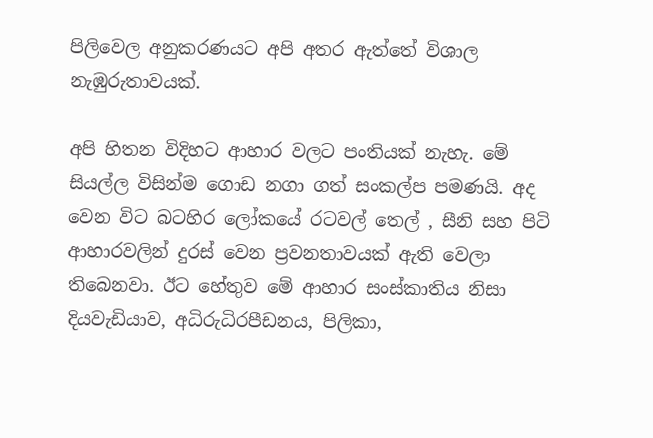පිලිවෙල අනුකරණයට අපි අතර ඇත්තේ විශාල නැඹුරුතාවයක්.

අපි හිතන විදිහට ආහාර වලට පංතියක් නැහැ. මේ සියල්ල විසින්ම ගොඩ නගා ගත් සංකල්ප පමණයි. අද වෙන විට බටහිර ලෝකයේ රටවල් තෙල් , සීනි සහ පිටි ආහාරවලින් දුරස් වෙන ප්‍රවනතාවයක් ඇති වෙලා තිබෙනවා. ඊට හේතුව මේ ආහාර සංස්කාතිය නිසා දියවැඩියාව, අධිරුධිරපීඩනය, පිලිකා,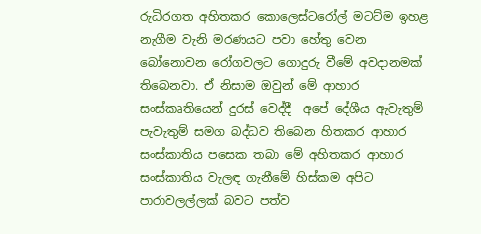රුධිරගත අහිතකර කොලෙස්ටරෝල් මටට්ම ඉහළ නැගීම වැනි මරණයට පවා හේතු වෙන බෝනොවන රෝගවලට ගොදුරු වීමේ අවදානමක් තිබෙනවා. ඒ නිසාම ඔවුන් මේ ආහාර සංස්කෘතියෙන් දුරස් වෙද්දී  අපේ දේශීය ඇවැතුම් පැවැතුම් සමග බද්ධව තිබෙන හිතකර ආහාර සංස්කාතිය පසෙක තබා මේ අහිතකර ආහාර සංස්කාතිය වැලඳ ගැනීමේ හිස්කම අපිට පාරාවලල්ලක් බවට පත්ව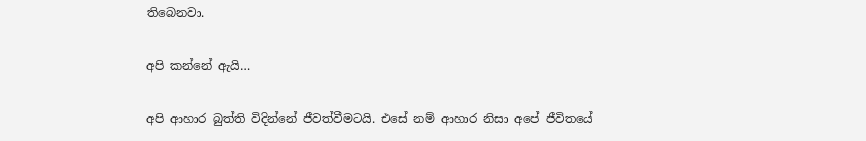තිබෙනවා.

අපි කන්නේ ඇයි…

අපි ආහාර බුත්ති විදින්නේ ජීවත්වීමටයි. එසේ නම් ආහාර නිසා අපේ ජීවිතයේ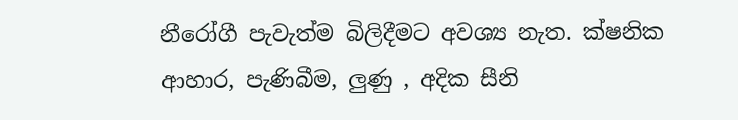නීරෝගී පැවැත්ම බිලිදීමට අවශ්‍ය නැත. ක්ෂනික ආහාර, පැණිබීම, ලුණු , අදික සීනි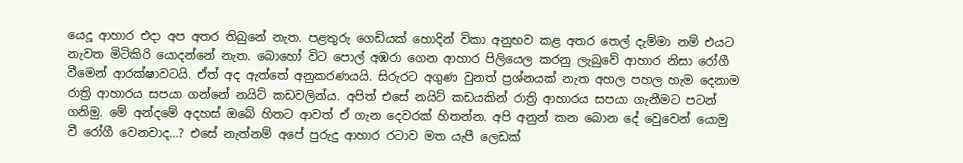යෙදූ ආහාර එදා අප අතර තිබුනේ නැත. පළතුරු ගෙඩියක් හොදින් විකා අනුභව කළ අතර තෙල් දැම්මා නම් එයට නැවත මිටිකිරි යොදන්නේ නැත. බොහෝ විට පොල් අඹරා ගෙන ආහාර පිලියෙල කරනු ලැබුවේ ආහාර නිසා රෝගී වීමෙන් ආරක්ෂාවටයි. ඒත් අද ඇත්තේ අනුකරණයයි. සිරුරට අගුණ වුනත් ප්‍රශ්නයක් නැත අහල පහල හැම දෙනාම රාත්‍රි ආහාරය සපයා ගන්නේ නයිට් කඩවලින්ය. අපිත් එසේ නයිට් කඩයකින් රාත්‍රි ආහාරය සපයා ගැනීමට පටන් ගනිමු. මේ අන්දමේ අදහස් ඔබේ හිතට ආවත් ඒ ගැන දෙවරක් හිතන්න. අපි අනුන් කන බොන දේ වෙුවෙන් යොමු වී රෝගී වෙනවාද…? එසේ නැත්නම් අපේ පුරුදු ආහාර රටාව මත යැපී ලෙඩක්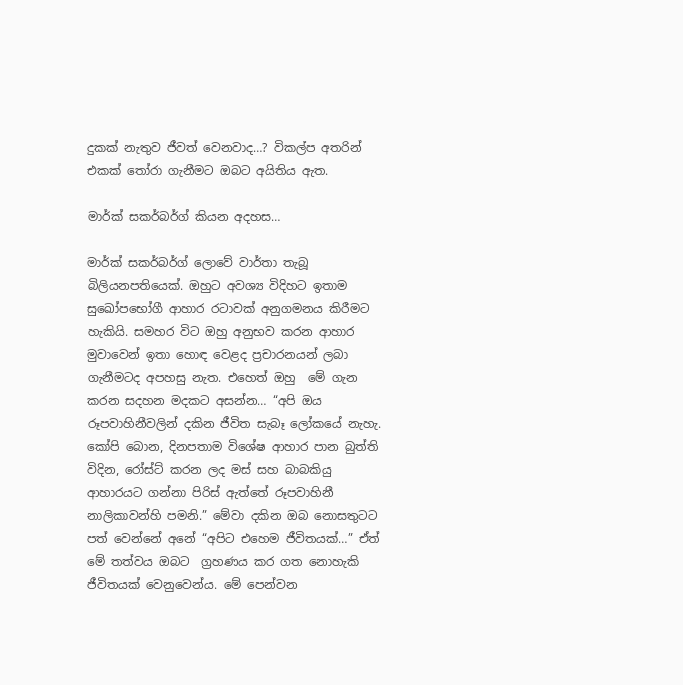දුකක් නැතුව ජීවත් වෙනවාද…? විකල්ප අතරින් එකක් තෝරා ගැනීමට ඔබට අයිතිය ඇත.

මාර්ක් සකර්බර්ග් කියන අදහස…

මාර්ක් සකර්බර්ග් ලොවේ වාර්තා තැබූ බිලියනපතියෙක්. ඔහුට අවශ්‍ය විදිහට ඉතාම සුඛෝපභෝගී ආහාර රටාවක් අනුගමනය කිරීමට හැකියි. සමහර විට ඔහු අනුභව කරන ආහාර මුවාවෙන් ඉතා හොඳ වෙළද ප්‍රචාරනයන් ලබා ගැනීමටද අපහසු නැත. එහෙත් ඔහු  මේ ගැන කරන සදහන මදකට අසන්න… “අපි ඔය රූපවාහිනීවලින් දකින ජීවිත සැබෑ ලෝකයේ නැහැ. කෝපි බොන, දිනපතාම විශේෂ ආහාර පාන බුත්ති විදින, රෝස්ට් කරන ලද මස් සහ බාබකියු ආහාරයට ගන්නා පිරිස් ඇත්තේ රූපවාහිනී නාලිකාවන්හි පමනි.” මේවා දකින ඔබ නොසතුටට පත් වෙන්නේ අනේ “අපිට එහෙම ජීවිතයක්…” ඒත් මේ තත්වය ඔබට  ග්‍රහණය කර ගත නොහැකි ජීවිතයක් වෙනුවෙන්ය. මේ පෙන්වන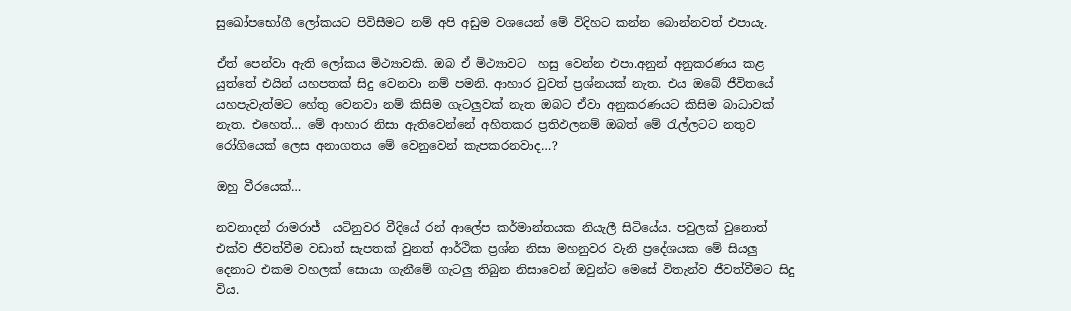සුඛෝපභෝගී ලෝකයට පිවිසීමට නම් අපි අඩුම වශයෙන් මේ විදිහට කන්න බොන්නවත් එපායැ.

ඒත් පෙන්වා ඇති ලෝකය මිථ්‍යාවකි. ඔබ ඒ මිථ්‍යාවට  හසු වෙන්න එපා.අනුන් අනුකරණය කළ යුත්තේ එයින් යහපතක් සිදු වෙනවා නම් පමනි. ආහාර වුවත් ප්‍රශ්නයක් නැත. එය ඔබේ ජීවිතයේ  යහපැවැත්මට හේතු වෙනවා නම් කිසිම ගැටලුවක් නැත ඔබට ඒවා අනුකරණයට කිසිම බාධාවක් නැත. එහෙත්… මේ ආහාර නිසා ඇතිවෙන්නේ අහිතකර ප්‍රතිඵලනම් ඔබත් මේ රැල්ලටට නතුව රෝගියෙක් ලෙස අනාගතය මේ වෙනුවෙන් කැපකරනවාද…?

ඔහු වීරයෙක්…

නවනාදන් රාමරාජ්  යටිනුවර වීදියේ රන් ආලේප කර්මාන්තයක නියැලී සිටියේය. පවුලක් වුනොත් එක්ව ජීවත්වීම වඩාත් සැපතක් වුනත් ආර්ථික ප්‍රශ්න නිසා මහනුවර වැනි ප්‍රදේශයක මේ සියලු දෙනාට එකම වහලක් සොයා ගැනීමේ ගැටලු තිබුන නිසාවෙන් ඔවුන්ට මෙසේ විතැන්ව ජීවත්වීමට සිදු විය.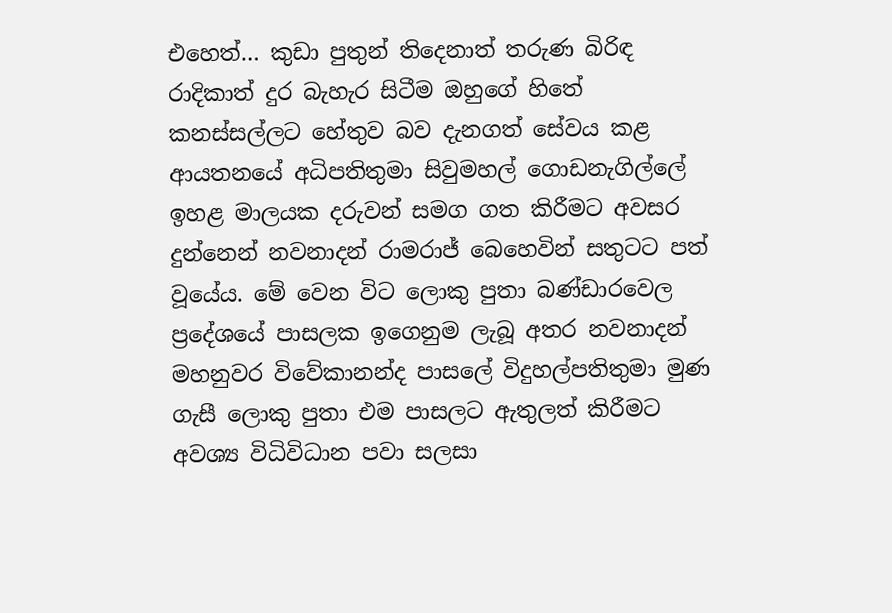එහෙත්… කුඩා පුතුන් තිදෙනාත් තරුණ බිරිඳ රාදිකාත් දුර බැහැර සිටීම ඔහුගේ හිතේ කනස්සල්ලට හේතුව බව දැනගත් සේවය කළ ආයතනයේ අධිපතිතුමා සිවුමහල් ගොඩනැගිල්ලේ ඉහළ මාලයක දරුවන් සමග ගත කිරීමට අවසර දුන්නෙන් නවනාදන් රාමරාජ් බෙහෙවින් සතුටට පත් වූයේය. මේ වෙන විට ලොකු පුතා බණ්ඩාරවෙල ප්‍රදේශයේ පාසලක ඉගෙනුම ලැබූ අතර නවනාදන්  මහනුවර විවේකානන්ද පාසලේ විදුහල්පතිතුමා මුණ ගැසී ලොකු පුතා එම පාසලට ඇතුලත් කිරීමට අවශ්‍ය විධිවිධාන පවා සලසා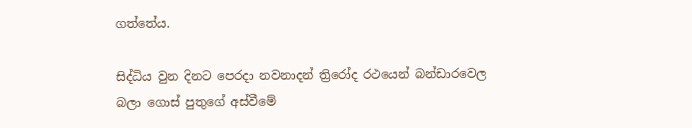ගත්තේය.

සිද්ධිය වුන දිනට පෙරදා නවනාදන් ත්‍රිරෝද රථයෙන් බන්ඩාරවෙල බලා ගොස් පුතුගේ අස්වීමේ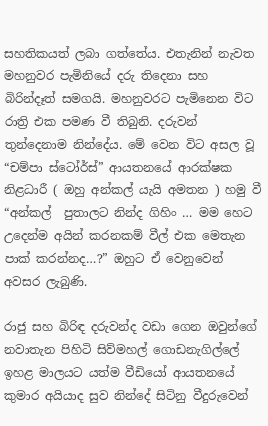සහතිකයත් ලබා ගත්තේය. එතැනින් නැවත මහනුවර පැමිනියේ දරු තිදෙනා සහ බිරින්දෑත් සමගයි. මහනුවරට පැමිනෙන විට රාත්‍රි එක පමණ වී තිබුනි. දරුවන් තුන්දෙනාම නින්දේය. මේ වෙන විට අසල වූ “චම්පා ස්ටෝර්ස්” ආයතනයේ ආරක්ෂක නිළධාරී ( ඔහු අන්කල් යැයි අමතන ) හමු වී “අන්කල්  පුතාලට නින්ද ගිහිං … මම හෙට උදෙන්ම අයින් කරනකම් වීල් එක මෙතැන පාක් කරන්නද…?” ඔහුට ඒ වෙනුවෙන් අවසර ලැබුණි.

රාජු සහ බිරිඳ දරුවන්ද වඩා ගෙන ඔවුන්ගේ නවාතැන පිහිටි සිව්මහල් ගොඩනැගිල්ලේ ඉහළ මාලයට යත්ම වීඩියෝ ආයතනයේ කුමාර අයියාද සුව නින්දේ සිටිනු වීදුරුවෙන්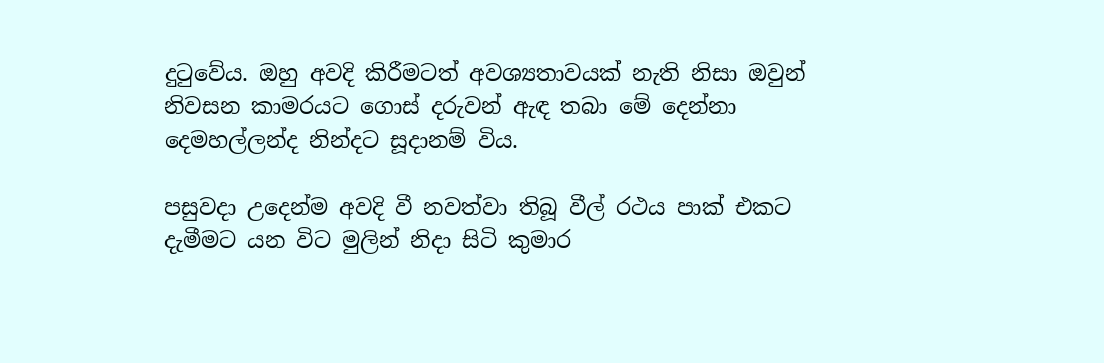දුටුවේය. ඔහු අවදි කිරීමටත් අවශ්‍යතාවයක් නැති නිසා ඔවුන් නිවසන කාමරයට ගොස් දරුවන් ඇඳ තබා මේ දෙන්නා දෙමහල්ලන්ද නින්දට සූදානම් විය.

පසුවදා උදෙන්ම අවදි වී නවත්වා තිබූ වීල් රථය පාක් එකට දැමීමට යන විට මුලින් නිදා සිටි කුමාර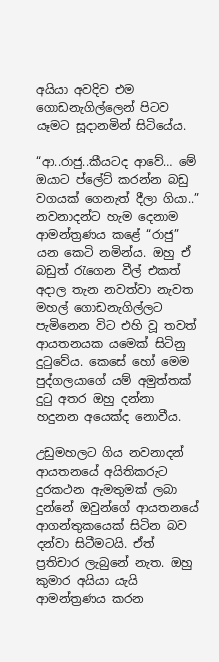අයියා අවදිව එම ගොඩනැගිල්ලෙන් පිටව යෑමට සූදානමින් සිටියේය.

“ආ..රාජු..කීයටද ආවේ… මේ ඔයාට ප්ලේට් කරන්න බඩු වගයක් ගෙනැත් දීලා ගියා..” නවනාදන්ට හැම දෙනාම ආමන්ත්‍රණය කළේ “රාජු” යන කෙටි නමින්ය. ඔහු ඒ බඩුත් රැගෙන වීල් එකත් අදාල තැන නවත්වා නැවත මහල් ගොඩනැගිල්ලට පැමිනෙන විට එහි වූ තවත් ආයතනයක යමෙක් සිටිනු දුටුවේය. කෙසේ හෝ මෙම පුද්ගලයාගේ යම් අමුත්තක් දුටු අතර ඔහු දන්නා හදුනන අයෙක්ද නොවීය.

උඩුමහලට ගිය නවනාදන් ආයතනයේ අයිතිකරුට දුරකථන ඇමතුමක් ලබා දුන්නේ ඔවුන්ගේ ආයතනයේ ආගන්තුකයෙක් සිටින බව දන්වා සිටීමටයි. ඒත් ප්‍රතිචාර ලැබුනේ නැත. ඔහු කුමාර අයියා යැයි ආමන්ත්‍රණය කරන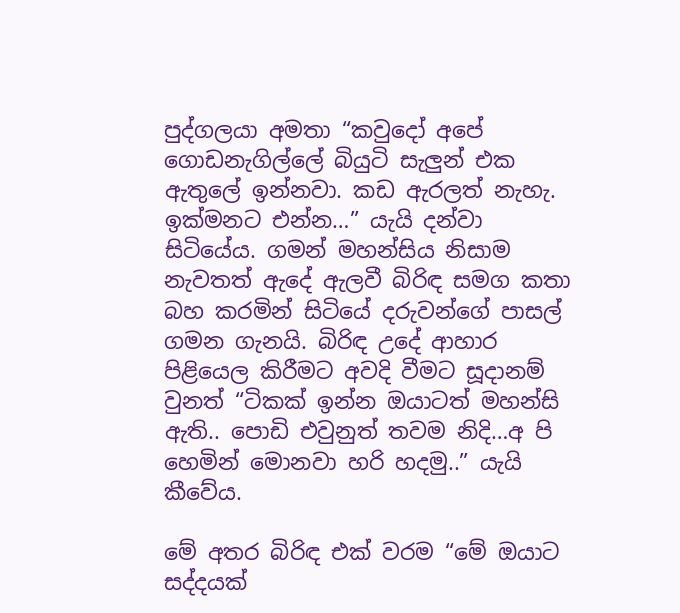පුද්ගලයා අමතා “කවුදෝ අපේ ගොඩනැගිල්ලේ බියුටි සැලුන් එක ඇතුලේ ඉන්නවා. කඩ ඇරලත් නැහැ. ඉක්මනට එන්න…” යැයි දන්වා සිටියේය. ගමන් මහන්සිය නිසාම නැවතත් ඇදේ ඇලවී බිරිඳ සමග කතා බහ කරමින් සිටියේ දරුවන්ගේ පාසල් ගමන ගැනයි. බිරිඳ උදේ ආහාර පිළියෙල කිරීමට අවදි වීමට සූදානම් වුනත් “ටිකක් ඉන්න ඔයාටත් මහන්සි ඇති.. පොඩි එවුනුත් තවම නිදි…අ පි හෙමින් මොනවා හරි හදමු..” යැයි කීවේය.

මේ අතර බිරිඳ එක් වරම “මේ ඔයාට සද්දයක්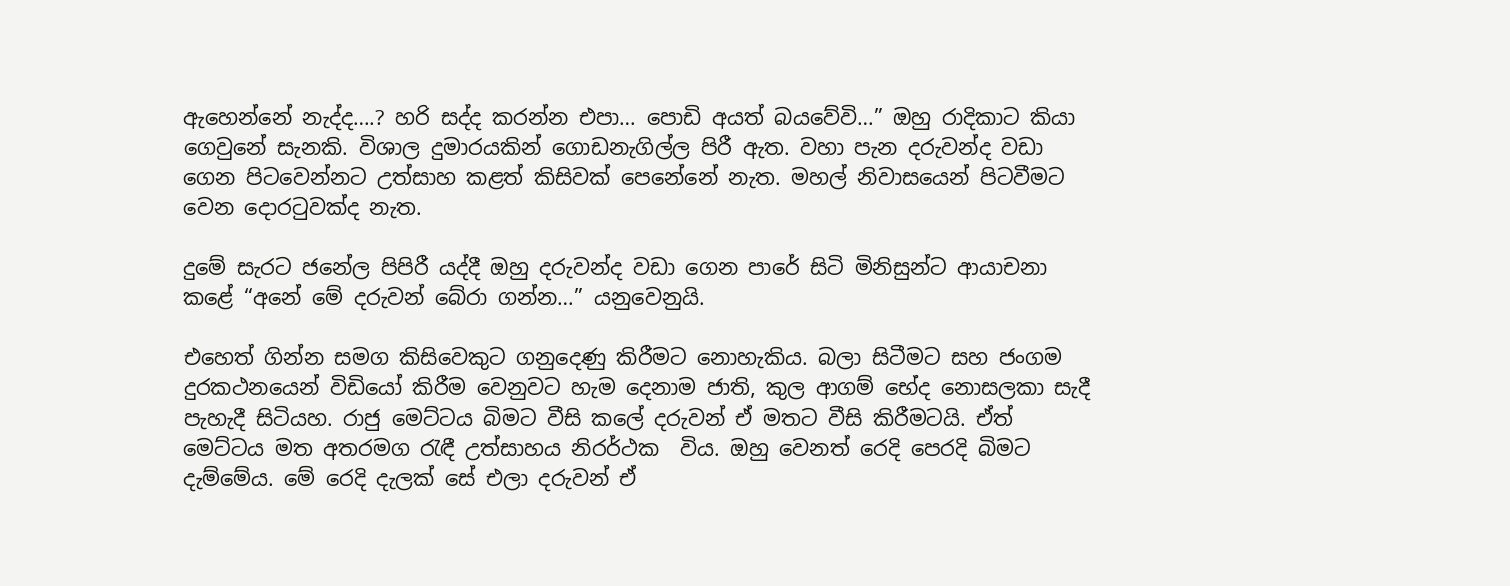ඇහෙන්නේ නැද්ද….? හරි සද්ද කරන්න එපා… පොඩි අයත් බයවේවි…” ඔහු රාදිකාට කියා ගෙවුනේ සැනකි. විශාල දුමාරයකින් ගොඩනැගිල්ල පිරී ඇත. වහා පැන දරුවන්ද වඩා ගෙන පිටවෙන්නට උත්සාහ කළත් කිසිවක් පෙනේනේ නැත. මහල් නිවාසයෙන් පිටවීමට වෙන දොරටුවක්ද නැත.

දුමේ සැරට ජනේල පිපිරී යද්දී ඔහු දරුවන්ද වඩා ගෙන පාරේ සිටි මිනිසුන්ට ආයාචනා කළේ “අනේ මේ දරුවන් බේරා ගන්න…” යනුවෙනුයි.

එහෙත් ගින්න සමග කිසිවෙකුට ගනුදෙණු කිරීමට නොහැකිය. බලා සිටීමට සහ ජංගම දුරකථනයෙන් විඩියෝ කිරීම වෙනුවට හැම දෙනාම ජාති, කුල ආගම් භේද නොසලකා සැදී පැහැදී සිටියහ. රාජු මෙට්ටය බිමට වීසි කලේ දරුවන් ඒ මතට වීසි කිරීමටයි. ඒත් මෙට්ටය මත අතරමග රැඳී උත්සාහය නිරර්ථක  විය. ඔහු වෙනත් රෙදි පෙරදි බිමට දැම්මේය. මේ රෙදි දැලක් සේ එලා දරුවන් ඒ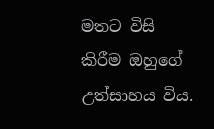මතට විසි කිරීම ඔහුගේ උත්සාහය විය.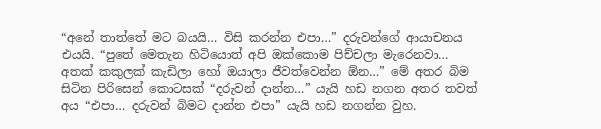“අනේ තාත්තේ මට බයයි… විසි කරන්න එපා…” දරුවන්ගේ ආයාචනය එයයි. “පුතේ මෙතැන හිටියොත් අපි ඔක්කොම පිච්චලා මැරෙනවා… අතක් කකුලක් කැඩිලා හෝ ඔයාලා ජීවත්වෙන්න ඕන…” මේ අතර බිම සිටින පිරිසෙන් කොටසක් “දරුවන් දාන්න…” යැයි හඩ නගන අතර තවත් අය “එපා… දරුවන් බිමට දාන්න එපා” යැයි හඩ නගන්න වුහ.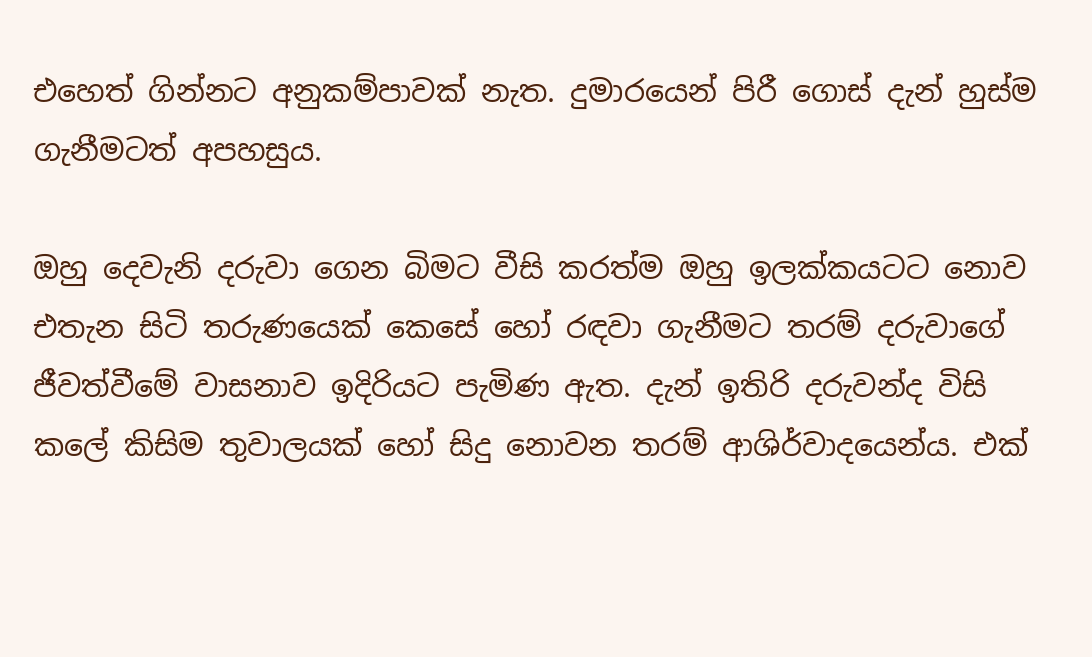එහෙත් ගින්නට අනුකම්පාවක් නැත. දුමාරයෙන් පිරී ගොස් දැන් හුස්ම ගැනීමටත් අපහසුය.

ඔහු දෙවැනි දරුවා ගෙන බිමට වීසි කරත්ම ඔහු ඉලක්කයටට නොව එතැන සිටි තරුණයෙක් කෙසේ හෝ ර‍ඳවා ගැනීමට තරම් දරුවාගේ ජීවත්වීමේ වාසනාව ඉදිරියට පැමිණ ඇත. දැන් ඉතිරි දරුවන්ද විසි කලේ කිසිම තුවාලයක් හෝ සිදු නොවන තරම් ආශිර්වාදයෙන්ය. එක්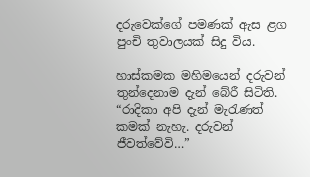දරුවෙක්ගේ පමණක් ඇස ළග පුංචි තුවාලයක් සිදු විය.

හාස්කමක මහිමයෙන් දරුවන් තුන්දෙනාම දැන් බේරී සිටිති. “රාදිකා අපි දැන් මැරැණත් කමක් නැහැ. දරුවන් ජීවත්වේවි…”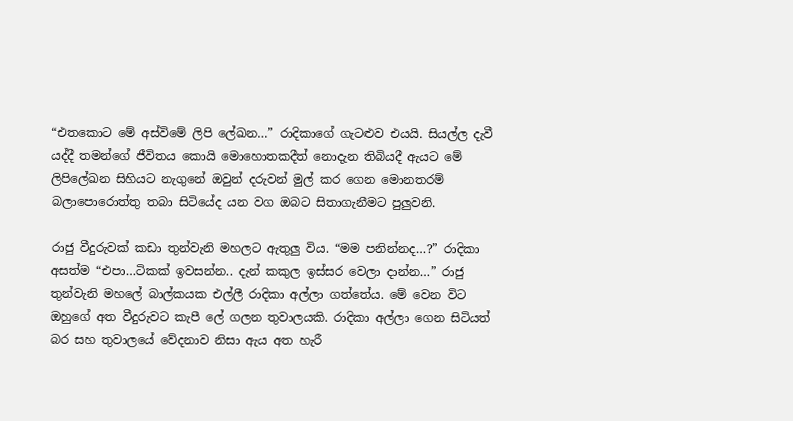“එතකොට මේ අස්විමේ ලිපි ලේඛන…” රාදිකාගේ ගැටළුව එයයි. සියල්ල දැවී යද්දී තමන්ගේ ජීවිතය කොයි මොහොතකදීත් නොදැන තිබියදී ඇයට මේ ලිපිලේඛන සිහියට නැගුනේ ඔවුන් දරුවන් මුල් කර ගෙන මොනතරම් බලාපොරොත්තු තබා සිටියේද යන වග ඔබට සිතාගැනීමට පුලුවනි.

රාජු වීදුරුවක් කඩා ‍තුන්වැනි මහලට ඇතුලු විය. “මම පනින්නද…?” රාදිකා අසත්ම “එපා…ටිකක් ඉවසන්න.. දැන් කකුල ඉස්සර වෙලා දාන්න…” රාජු තුන්වැනි මහලේ බාල්කයක එල්ලී රාදිකා අල්ලා ගත්තේය. මේ වෙන විට ඔහුගේ අත වීදුරුවට කැපී ලේ ගලන තුවාලයකි. රාදිකා අල්ලා ගෙන සිටියත් බර සහ තුවාලයේ වේදනාව නිසා ඇය අත හැරී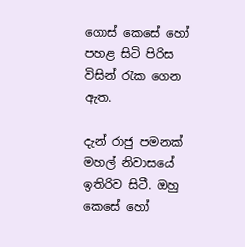ගොස් කෙසේ හෝ පහළ සිටි පිරිස විසින් රැක ගෙන ඇත.

දැන් රාජු පමනක් මහල් නිවාසයේ ඉතිරිව සිටී. ඔහු කෙසේ හෝ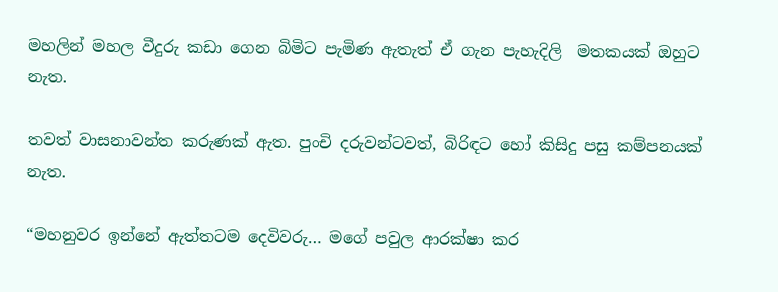මහලින් මහල වීදුරු කඩා ගෙන බිමිට පැමිණ ඇතැත් ඒ ගැන පැහැදිලි  මතකයක් ඔහුට නැත.

තවත් වාසනාවන්ත කරුණක් ඇත. පුංචි දරුවන්ටවත්, බිරිඳට හෝ කිසිදු පසු කම්පනයක් නැත.

“මහනුවර ඉන්නේ ඇත්තටම දෙවිවරු… මගේ පවුල ආරක්ෂා කර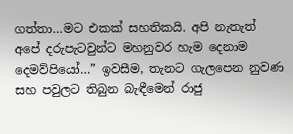ගත්තා…මට එකක් සහතිකයි. අපි නැතැත් අපේ දරුපැටවුන්ට මහනුවර හැම දෙනාම දෙමව්පියෝ…” ඉවසීම, තැනට ගැලපෙන නුවණ සහ පවුලට තිබුන බැඳීමෙන් රාජු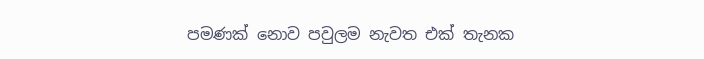පමණක් නොව පවුලම නැවත එක් තැනක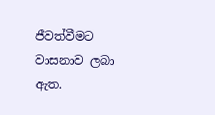ජීවත්වීමට වාසනාව ලබා ඇත.